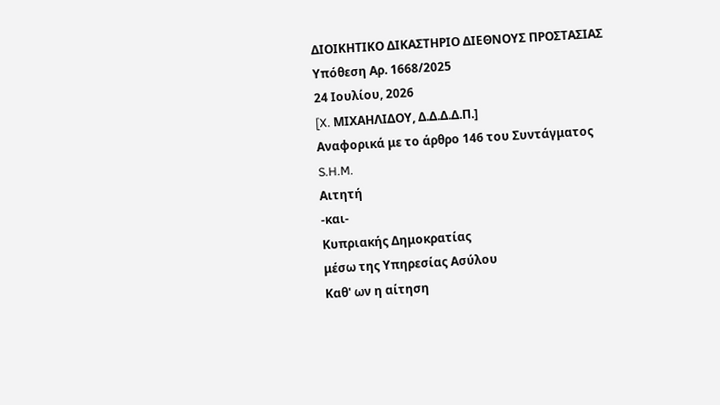ΔΙΟΙΚΗΤΙΚΟ ΔΙΚΑΣΤΗΡΙΟ ΔΙΕΘΝΟΥΣ ΠΡΟΣΤΑΣΙΑΣ
Υπόθεση Αρ. 1668/2025
24 Ιουλίου, 2026
[X. ΜΙΧΑΗΛΙΔΟΥ, Δ.Δ.Δ.Δ.Π.]
Αναφορικά με το άρθρο 146 του Συντάγματος
S.H.M.
Αιτητή
-και-
Κυπριακής Δημοκρατίας
μέσω της Υπηρεσίας Ασύλου
Καθ' ων η αίτηση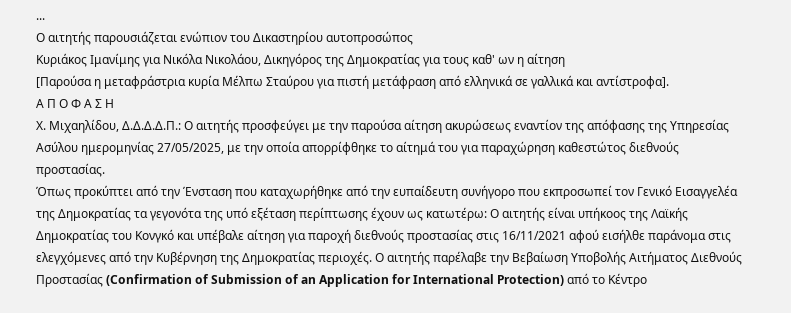...
Ο αιτητής παρουσιάζεται ενώπιον του Δικαστηρίου αυτοπροσώπος
Κυριάκος Ιμανίμης για Νικόλα Νικολάου, Δικηγόρος της Δημοκρατίας για τους καθ' ων η αίτηση
[Παρούσα η μεταφράστρια κυρία Μέλπω Σταύρου για πιστή μετάφραση από ελληνικά σε γαλλικά και αντίστροφα].
Α Π Ο Φ Α Σ Η
Χ. Μιχαηλίδου, Δ.Δ.Δ.Δ.Π.: Ο αιτητής προσφεύγει με την παρούσα αίτηση ακυρώσεως εναντίον της απόφασης της Υπηρεσίας Ασύλου ημερομηνίας 27/05/2025, με την οποία απορρίφθηκε το αίτημά του για παραχώρηση καθεστώτος διεθνούς προστασίας.
Όπως προκύπτει από την Ένσταση που καταχωρήθηκε από την ευπαίδευτη συνήγορο που εκπροσωπεί τον Γενικό Εισαγγελέα της Δημοκρατίας τα γεγονότα της υπό εξέταση περίπτωσης έχουν ως κατωτέρω: Ο αιτητής είναι υπήκοος της Λαϊκής Δημοκρατίας του Κονγκό και υπέβαλε αίτηση για παροχή διεθνούς προστασίας στις 16/11/2021 αφού εισήλθε παράνομα στις ελεγχόμενες από την Κυβέρνηση της Δημοκρατίας περιοχές. Ο αιτητής παρέλαβε την Βεβαίωση Υποβολής Αιτήματος Διεθνούς Προστασίας (Confirmation of Submission of an Application for International Protection) από το Κέντρο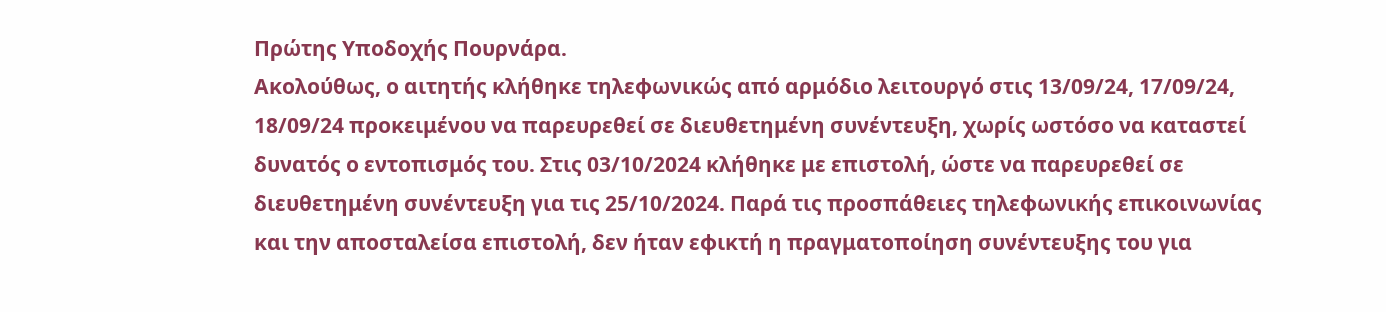Πρώτης Υποδοχής Πουρνάρα.
Ακολούθως, ο αιτητής κλήθηκε τηλεφωνικώς από αρμόδιο λειτουργό στις 13/09/24, 17/09/24, 18/09/24 προκειμένου να παρευρεθεί σε διευθετημένη συνέντευξη, χωρίς ωστόσο να καταστεί δυνατός ο εντοπισμός του. Στις 03/10/2024 κλήθηκε με επιστολή, ώστε να παρευρεθεί σε διευθετημένη συνέντευξη για τις 25/10/2024. Παρά τις προσπάθειες τηλεφωνικής επικοινωνίας και την αποσταλείσα επιστολή, δεν ήταν εφικτή η πραγματοποίηση συνέντευξης του για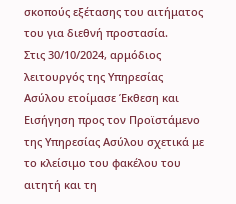σκοπούς εξέτασης του αιτήματος του για διεθνή προστασία.
Στις 30/10/2024, αρμόδιος λειτουργός της Υπηρεσίας Ασύλου ετοίμασε Έκθεση και Εισήγηση προς τον Προϊστάμενο της Υπηρεσίας Ασύλου σχετικά με το κλείσιμο του φακέλου του αιτητή και τη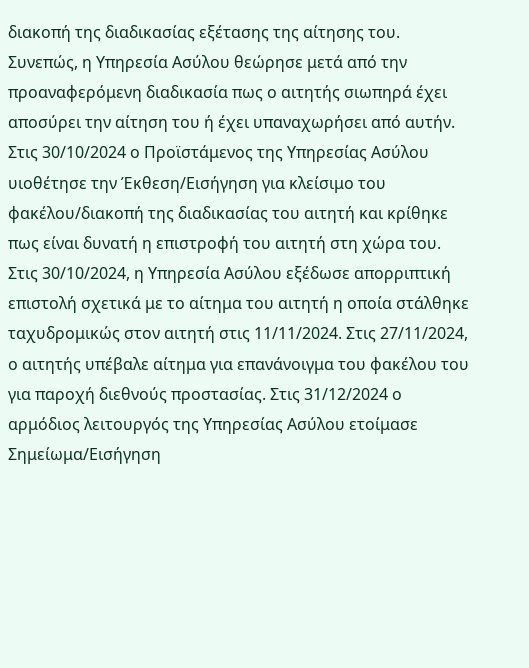διακοπή της διαδικασίας εξέτασης της αίτησης του. Συνεπώς, η Υπηρεσία Ασύλου θεώρησε μετά από την προαναφερόμενη διαδικασία πως ο αιτητής σιωπηρά έχει αποσύρει την αίτηση του ή έχει υπαναχωρήσει από αυτήν. Στις 30/10/2024 ο Προϊστάμενος της Υπηρεσίας Ασύλου υιοθέτησε την Έκθεση/Εισήγηση για κλείσιμο του φακέλου/διακοπή της διαδικασίας του αιτητή και κρίθηκε πως είναι δυνατή η επιστροφή του αιτητή στη χώρα του. Στις 30/10/2024, η Υπηρεσία Ασύλου εξέδωσε απορριπτική επιστολή σχετικά με το αίτημα του αιτητή η οποία στάλθηκε ταχυδρομικώς στον αιτητή στις 11/11/2024. Στις 27/11/2024, ο αιτητής υπέβαλε αίτημα για επανάνοιγμα του φακέλου του για παροχή διεθνούς προστασίας. Στις 31/12/2024 ο αρμόδιος λειτουργός της Υπηρεσίας Ασύλου ετοίμασε Σημείωμα/Εισήγηση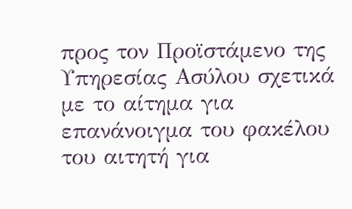προς τον Προϊστάμενο της Υπηρεσίας Ασύλου σχετικά με το αίτημα για επανάνοιγμα του φακέλου του αιτητή για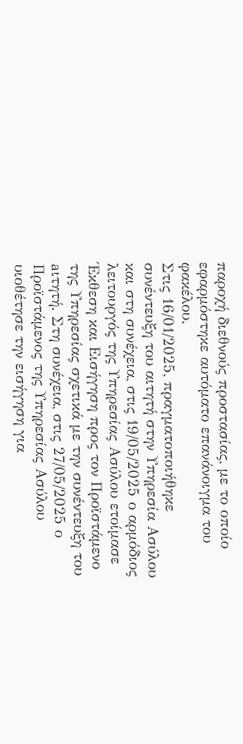παροχή διεθνούς προστασίας, με το οποίο εφαρμόστηκε αυτόματο επανάνοιγμα του φακέλου.
Στις 16/01/2025, πραγματοποιήθηκε συνέντευξη του αιτητή στην Υπηρεσία Ασύλου και στη συνέχεια, στις 19/05/2025 ο αρμόδιος λειτουργός της Υπηρεσίας Ασύλου ετοίμασε Έκθεση και Εισήγηση προς τον Προϊστάμενο της Υπηρεσίας σχετικά με την συνέντευξη του aιτητή. Στη συνέχεια, στις 27/05/2025 ο Προϊστάμενος της Υπηρεσίας Ασύλου υιοθέτησε την εισήγηση για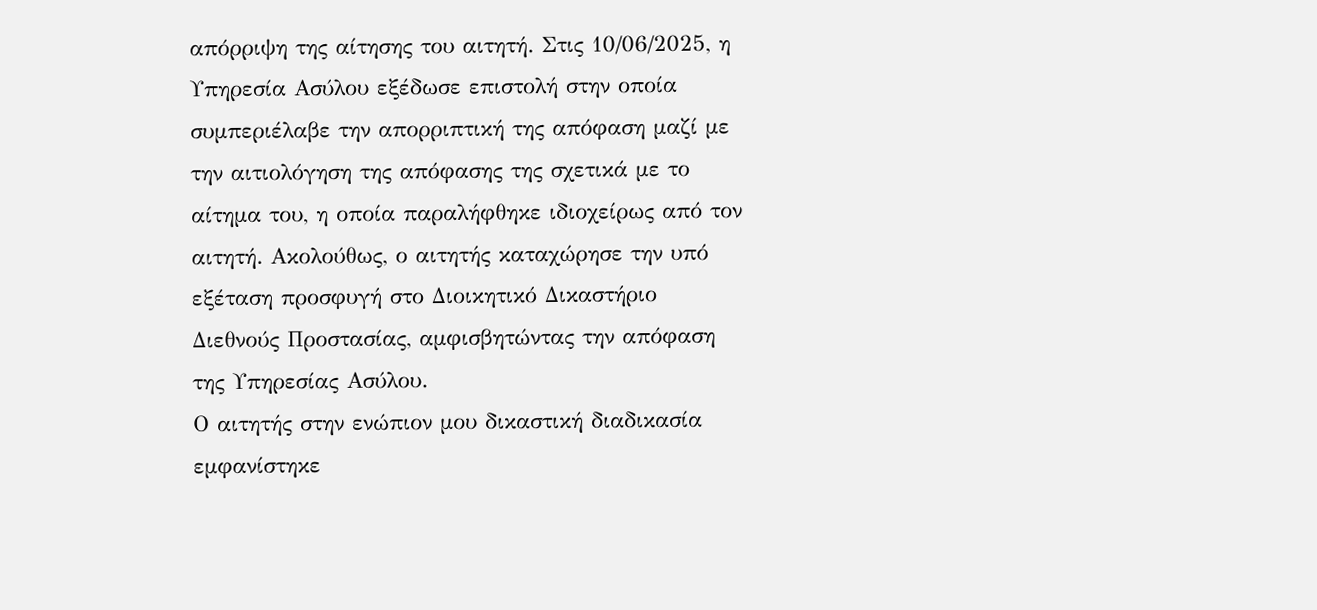απόρριψη της αίτησης του αιτητή. Στις 10/06/2025, η Υπηρεσία Ασύλου εξέδωσε επιστολή στην οποία συμπεριέλαβε την απορριπτική της απόφαση μαζί με την αιτιολόγηση της απόφασης της σχετικά με το αίτημα του, η οποία παραλήφθηκε ιδιοχείρως από τον αιτητή. Ακολούθως, ο αιτητής καταχώρησε την υπό εξέταση προσφυγή στο Διοικητικό Δικαστήριο Διεθνούς Προστασίας, αμφισβητώντας την απόφαση της Υπηρεσίας Ασύλου.
Ο αιτητής στην ενώπιον μου δικαστική διαδικασία εμφανίστηκε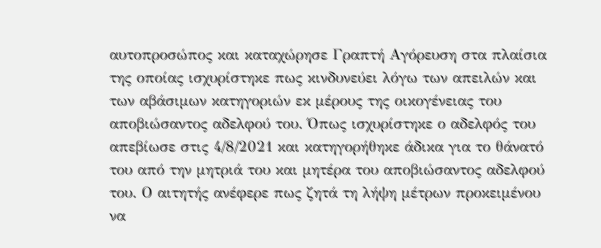αυτοπροσώπος και καταχώρησε Γραπτή Αγόρευση στα πλαίσια της οποίας ισχυρίστηκε πως κινδυνεύει λόγω των απειλών και των αβάσιμων κατηγοριών εκ μέρους της οικογένειας του αποβιώσαντος αδελφού του. Όπως ισχυρίστηκε ο αδελφός του απεβίωσε στις 4/8/2021 και κατηγορήθηκε άδικα για το θάνατό του από την μητριά του και μητέρα του αποβιώσαντος αδελφού του. Ο αιτητής ανέφερε πως ζητά τη λήψη μέτρων προκειμένου να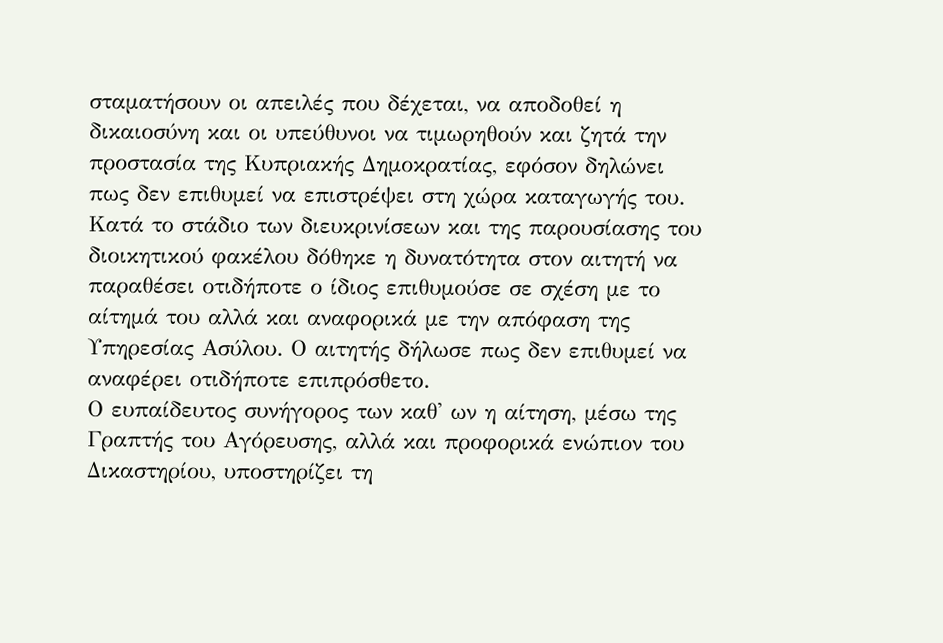σταματήσουν οι απειλές που δέχεται, να αποδοθεί η δικαιοσύνη και οι υπεύθυνοι να τιμωρηθούν και ζητά την προστασία της Κυπριακής Δημοκρατίας, εφόσον δηλώνει πως δεν επιθυμεί να επιστρέψει στη χώρα καταγωγής του. Κατά το στάδιο των διευκρινίσεων και της παρουσίασης του διοικητικού φακέλου δόθηκε η δυνατότητα στον αιτητή να παραθέσει οτιδήποτε ο ίδιος επιθυμούσε σε σχέση με το αίτημά του αλλά και αναφορικά με την απόφαση της Υπηρεσίας Ασύλου. Ο αιτητής δήλωσε πως δεν επιθυμεί να αναφέρει οτιδήποτε επιπρόσθετο.
Ο ευπαίδευτος συνήγορος των καθ' ων η αίτηση, μέσω της Γραπτής του Αγόρευσης, αλλά και προφορικά ενώπιον του Δικαστηρίου, υποστηρίζει τη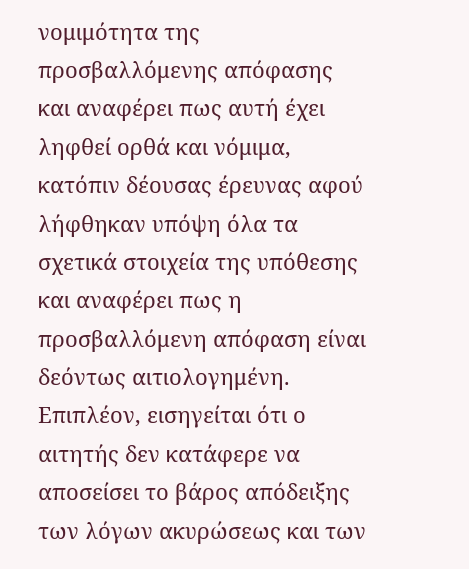νομιμότητα της προσβαλλόμενης απόφασης και αναφέρει πως αυτή έχει ληφθεί ορθά και νόμιμα, κατόπιν δέουσας έρευνας αφού λήφθηκαν υπόψη όλα τα σχετικά στοιχεία της υπόθεσης και αναφέρει πως η προσβαλλόμενη απόφαση είναι δεόντως αιτιολογημένη. Επιπλέον, εισηγείται ότι ο αιτητής δεν κατάφερε να αποσείσει το βάρος απόδειξης των λόγων ακυρώσεως και των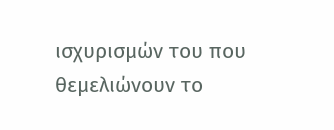ισχυρισμών του που θεμελιώνουν το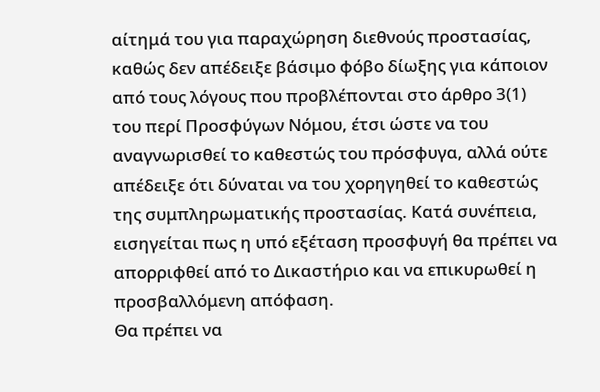αίτημά του για παραχώρηση διεθνούς προστασίας, καθώς δεν απέδειξε βάσιμο φόβο δίωξης για κάποιον από τους λόγους που προβλέπονται στο άρθρο 3(1) του περί Προσφύγων Νόμου, έτσι ώστε να του αναγνωρισθεί το καθεστώς του πρόσφυγα, αλλά ούτε απέδειξε ότι δύναται να του χορηγηθεί το καθεστώς της συμπληρωματικής προστασίας. Κατά συνέπεια, εισηγείται πως η υπό εξέταση προσφυγή θα πρέπει να απορριφθεί από το Δικαστήριο και να επικυρωθεί η προσβαλλόμενη απόφαση.
Θα πρέπει να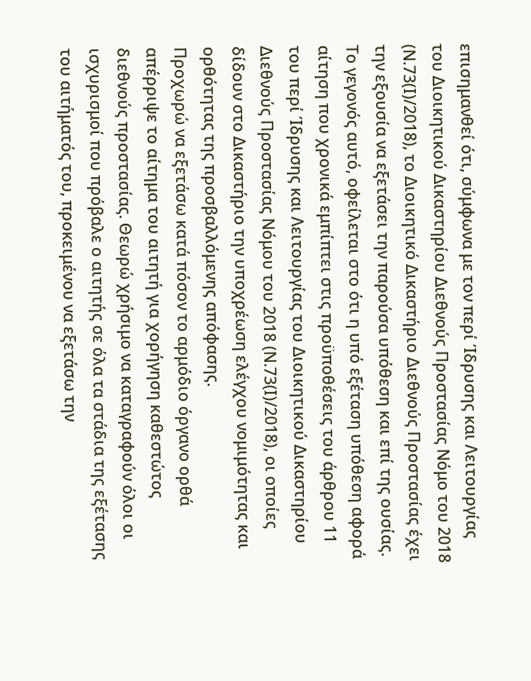επισημανθεί ότι, σύμφωνα με τον περί Ίδρυσης και Λειτουργίας του Διοικητικού Δικαστηρίου Διεθνούς Προστασίας Νόμο του 2018 (Ν.73(Ι)/2018), το Διοικητικό Δικαστήριο Διεθνούς Προστασίας έχει την εξουσία να εξετάσει την παρούσα υπόθεση και επί της ουσίας. Το γεγονός αυτό, οφείλεται στο ότι η υπό εξέταση υπόθεση αφορά αίτηση που χρονικά εμπίπτει στις προϋποθέσεις του άρθρου 11 του περί Ίδρυσης και Λειτουργίας του Διοικητικού Δικαστηρίου Διεθνούς Προστασίας Νόμου του 2018 (Ν.73(Ι)/2018), οι οποίες δίδουν στο Δικαστήριο την υποχρέωση ελέγχου νομιμότητας και ορθότητας της προσβαλλόμενης απόφασης.
Προχωρώ να εξετάσω κατά πόσον το αρμόδιο όργανο ορθά απέρριψε το αίτημα του αιτητή για χορήγηση καθεστώτος διεθνούς προστασίας. Θεωρώ χρήσιμο να καταγραφούν όλοι οι ισχυρισμοί που πρόβαλε ο αιτητής σε όλα τα στάδια της εξέτασης του αιτήματός του, προκειμένου να εξετάσω την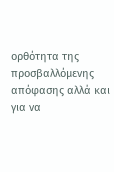ορθότητα της προσβαλλόμενης απόφασης αλλά και για να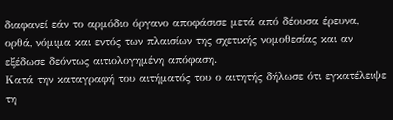διαφανεί εάν το αρμόδιο όργανο αποφάσισε μετά από δέουσα έρευνα, ορθά, νόμιμα και εντός των πλαισίων της σχετικής νομοθεσίας και αν εξέδωσε δεόντως αιτιολογημένη απόφαση.
Κατά την καταγραφή του αιτήματός του ο αιτητής δήλωσε ότι εγκατέλειψε τη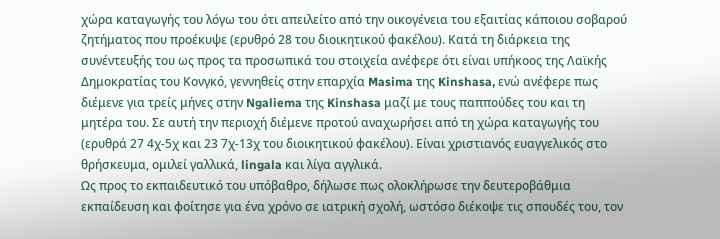χώρα καταγωγής του λόγω του ότι απειλείτο από την οικογένεια του εξαιτίας κάποιου σοβαρού ζητήματος που προέκυψε (ερυθρό 28 του διοικητικού φακέλου). Κατά τη διάρκεια της συνέντευξής του ως προς τα προσωπικά του στοιχεία ανέφερε ότι είναι υπήκοος της Λαϊκής Δημοκρατίας του Κονγκό, γεννηθείς στην επαρχία Masima της Kinshasa, ενώ ανέφερε πως διέμενε για τρείς μήνες στην Ngaliema της Kinshasa μαζί με τους παππούδες του και τη μητέρα του. Σε αυτή την περιοχή διέμενε προτού αναχωρήσει από τη χώρα καταγωγής του (ερυθρά 27 4χ-5χ και 23 7χ-13χ του διοικητικού φακέλου). Είναι χριστιανός ευαγγελικός στο θρήσκευμα, ομιλεί γαλλικά, lingala και λίγα αγγλικά.
Ως προς το εκπαιδευτικό του υπόβαθρο, δήλωσε πως ολοκλήρωσε την δευτεροβάθμια εκπαίδευση και φοίτησε για ένα χρόνο σε ιατρική σχολή, ωστόσο διέκοψε τις σπουδές του, τον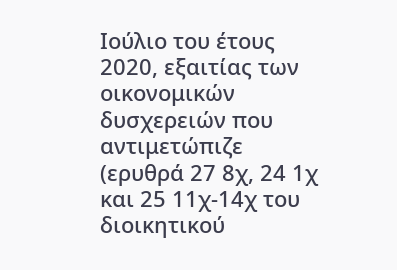Ιούλιο του έτους 2020, εξαιτίας των οικονομικών δυσχερειών που αντιμετώπιζε (ερυθρά 27 8χ, 24 1χ και 25 11χ-14χ του διοικητικού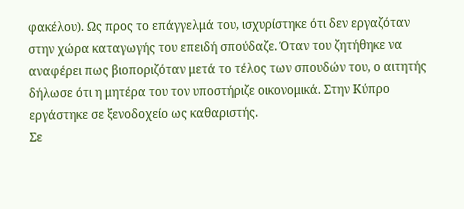φακέλου). Ως προς το επάγγελμά του, ισχυρίστηκε ότι δεν εργαζόταν στην χώρα καταγωγής του επειδή σπούδαζε. Όταν του ζητήθηκε να αναφέρει πως βιοποριζόταν μετά το τέλος των σπουδών του, ο αιτητής δήλωσε ότι η μητέρα του τον υποστήριζε οικονομικά. Στην Κύπρο εργάστηκε σε ξενοδοχείο ως καθαριστής.
Σε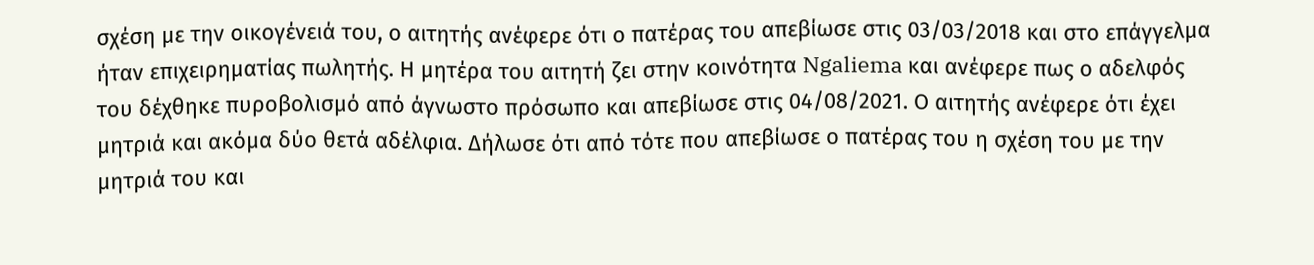σχέση με την οικογένειά του, ο αιτητής ανέφερε ότι ο πατέρας του απεβίωσε στις 03/03/2018 και στο επάγγελμα ήταν επιχειρηματίας πωλητής. Η μητέρα του αιτητή ζει στην κοινότητα Ngaliema και ανέφερε πως ο αδελφός του δέχθηκε πυροβολισμό από άγνωστο πρόσωπο και απεβίωσε στις 04/08/2021. Ο αιτητής ανέφερε ότι έχει μητριά και ακόμα δύο θετά αδέλφια. Δήλωσε ότι από τότε που απεβίωσε ο πατέρας του η σχέση του με την μητριά του και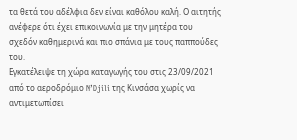τα θετά του αδέλφια δεν είναι καθόλου καλή. Ο αιτητής ανέφερε ότι έχει επικοινωνία με την μητέρα του σχεδόν καθημερινά και πιο σπάνια με τους παππούδες του.
Εγκατέλειψε τη χώρα καταγωγής του στις 23/09/2021 από το αεροδρόμιο N’Djili της Κινσάσα χωρίς να αντιμετωπίσει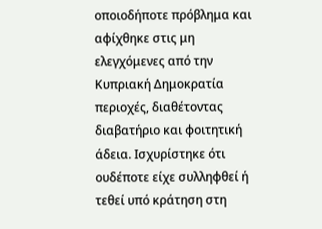οποιοδήποτε πρόβλημα και αφίχθηκε στις μη ελεγχόμενες από την Κυπριακή Δημοκρατία περιοχές, διαθέτοντας διαβατήριο και φοιτητική άδεια. Ισχυρίστηκε ότι ουδέποτε είχε συλληφθεί ή τεθεί υπό κράτηση στη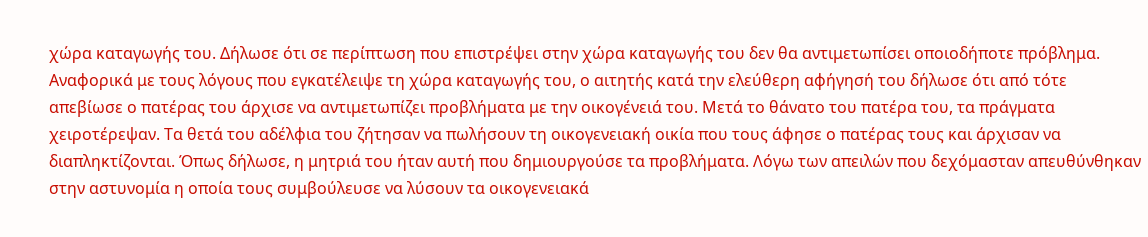χώρα καταγωγής του. Δήλωσε ότι σε περίπτωση που επιστρέψει στην χώρα καταγωγής του δεν θα αντιμετωπίσει οποιοδήποτε πρόβλημα.
Αναφορικά με τους λόγους που εγκατέλειψε τη χώρα καταγωγής του, ο αιτητής κατά την ελεύθερη αφήγησή του δήλωσε ότι από τότε απεβίωσε ο πατέρας του άρχισε να αντιμετωπίζει προβλήματα με την οικογένειά του. Μετά το θάνατο του πατέρα του, τα πράγματα χειροτέρεψαν. Τα θετά του αδέλφια του ζήτησαν να πωλήσουν τη οικογενειακή οικία που τους άφησε ο πατέρας τους και άρχισαν να διαπληκτίζονται. Όπως δήλωσε, η μητριά του ήταν αυτή που δημιουργούσε τα προβλήματα. Λόγω των απειλών που δεχόμασταν απευθύνθηκαν στην αστυνομία η οποία τους συμβούλευσε να λύσουν τα οικογενειακά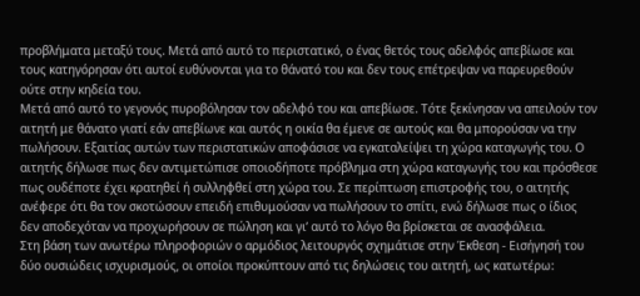προβλήματα μεταξύ τους. Μετά από αυτό το περιστατικό, ο ένας θετός τους αδελφός απεβίωσε και τους κατηγόρησαν ότι αυτοί ευθύνονται για το θάνατό του και δεν τους επέτρεψαν να παρευρεθούν ούτε στην κηδεία του.
Μετά από αυτό το γεγονός πυροβόλησαν τον αδελφό του και απεβίωσε. Τότε ξεκίνησαν να απειλούν τον αιτητή με θάνατο γιατί εάν απεβίωνε και αυτός η οικία θα έμενε σε αυτούς και θα μπορούσαν να την πωλήσουν. Εξαιτίας αυτών των περιστατικών αποφάσισε να εγκαταλείψει τη χώρα καταγωγής του. Ο αιτητής δήλωσε πως δεν αντιμετώπισε οποιοδήποτε πρόβλημα στη χώρα καταγωγής του και πρόσθεσε πως ουδέποτε έχει κρατηθεί ή συλληφθεί στη χώρα του. Σε περίπτωση επιστροφής του, ο αιτητής ανέφερε ότι θα τον σκοτώσουν επειδή επιθυμούσαν να πωλήσουν το σπίτι, ενώ δήλωσε πως ο ίδιος δεν αποδεχόταν να προχωρήσουν σε πώληση και γι’ αυτό το λόγο θα βρίσκεται σε ανασφάλεια.
Στη βάση των ανωτέρω πληροφοριών ο αρμόδιος λειτουργός σχημάτισε στην Έκθεση - Εισήγησή του δύο ουσιώδεις ισχυρισμούς, οι οποίοι προκύπτουν από τις δηλώσεις του αιτητή, ως κατωτέρω: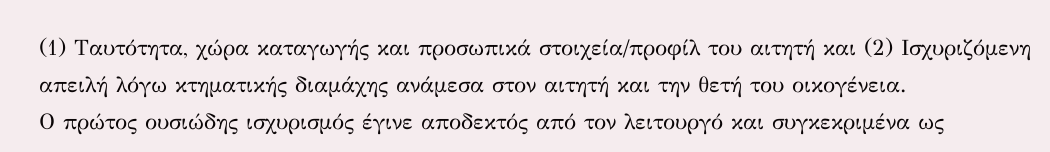(1) Ταυτότητα, χώρα καταγωγής και προσωπικά στοιχεία/προφίλ του αιτητή και (2) Ισχυριζόμενη απειλή λόγω κτηματικής διαμάχης ανάμεσα στον αιτητή και την θετή του οικογένεια.
Ο πρώτος ουσιώδης ισχυρισμός έγινε αποδεκτός από τον λειτουργό και συγκεκριμένα ως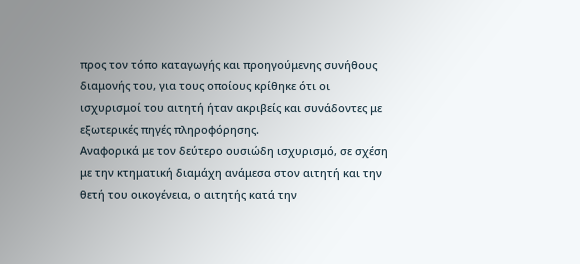προς τον τόπο καταγωγής και προηγούμενης συνήθους διαμονής του, για τους οποίους κρίθηκε ότι οι ισχυρισμοί του αιτητή ήταν ακριβείς και συνάδοντες με εξωτερικές πηγές πληροφόρησης.
Αναφορικά με τον δεύτερο ουσιώδη ισχυρισμό, σε σχέση με την κτηματική διαμάχη ανάμεσα στον αιτητή και την θετή του οικογένεια, ο αιτητής κατά την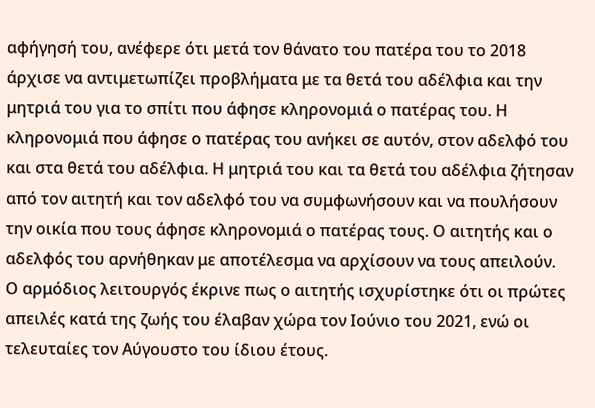αφήγησή του, ανέφερε ότι μετά τον θάνατο του πατέρα του το 2018 άρχισε να αντιμετωπίζει προβλήματα με τα θετά του αδέλφια και την μητριά του για το σπίτι που άφησε κληρονομιά ο πατέρας του. Η κληρονομιά που άφησε ο πατέρας του ανήκει σε αυτόν, στον αδελφό του και στα θετά του αδέλφια. Η μητριά του και τα θετά του αδέλφια ζήτησαν από τον αιτητή και τον αδελφό του να συμφωνήσουν και να πουλήσουν την οικία που τους άφησε κληρονομιά ο πατέρας τους. Ο αιτητής και ο αδελφός του αρνήθηκαν με αποτέλεσμα να αρχίσουν να τους απειλούν.
Ο αρμόδιος λειτουργός έκρινε πως ο αιτητής ισχυρίστηκε ότι οι πρώτες απειλές κατά της ζωής του έλαβαν χώρα τον Ιούνιο του 2021, ενώ οι τελευταίες τον Αύγουστο του ίδιου έτους.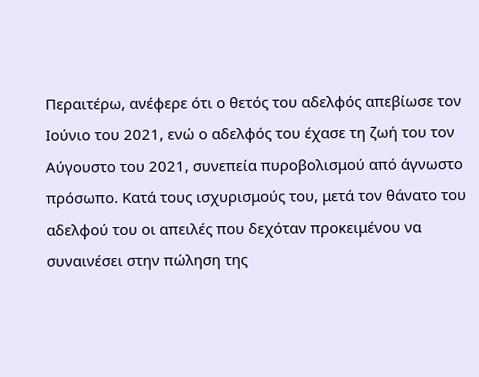Περαιτέρω, ανέφερε ότι ο θετός του αδελφός απεβίωσε τον Ιούνιο του 2021, ενώ ο αδελφός του έχασε τη ζωή του τον Αύγουστο του 2021, συνεπεία πυροβολισμού από άγνωστο πρόσωπο. Κατά τους ισχυρισμούς του, μετά τον θάνατο του αδελφού του οι απειλές που δεχόταν προκειμένου να συναινέσει στην πώληση της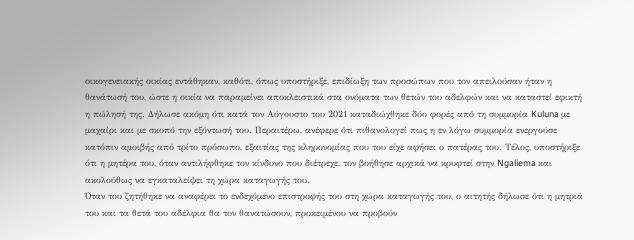οικογενειακής οικίας εντάθηκαν, καθότι, όπως υποστήριξε, επιδίωξη των προσώπων που τον απειλούσαν ήταν η θανάτωσή του, ώστε η οικία να παραμείνει αποκλειστικά στα ονόματα των θετών του αδελφών και να καταστεί εφικτή η πώλησή της. Δήλωσε ακόμη ότι κατά τον Αύγουστο του 2021 καταδιώχθηκε δύο φορές από τη συμμορία Kuluna με μαχαίρι και με σκοπό την εξόντωσή του. Περαιτέρω, ανέφερε ότι πιθανολογεί πως η εν λόγω συμμορία ενεργούσε κατόπιν αμοιβής από τρίτο πρόσωπο, εξαιτίας της κληρονομίας που του είχε αφήσει ο πατέρας του. Τέλος, υποστήριξε ότι η μητέρα του, όταν αντιλήφθηκε τον κίνδυνο που διέτρεχε, τον βοήθησε αρχικά να κρυφτεί στην Ngaliema και ακολούθως να εγκαταλείψει τη χώρα καταγωγής του.
Όταν του ζητήθηκε να αναφέρει το ενδεχόμενο επιστροφής του στη χώρα καταγωγής του, ο αιτητής δήλωσε ότι η μητριά του και τα θετά του αδέλφια θα τον θανατώσουν, προκειμένου να προβούν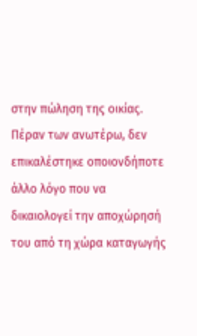στην πώληση της οικίας. Πέραν των ανωτέρω, δεν επικαλέστηκε οποιονδήποτε άλλο λόγο που να δικαιολογεί την αποχώρησή του από τη χώρα καταγωγής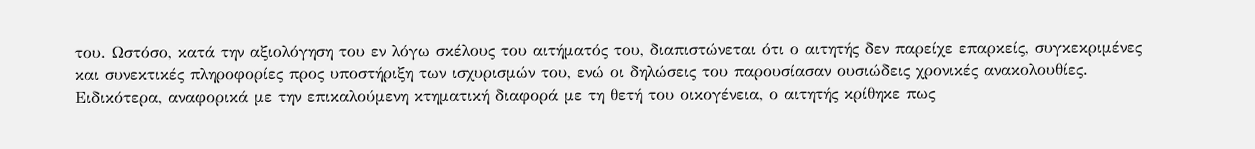του. Ωστόσο, κατά την αξιολόγηση του εν λόγω σκέλους του αιτήματός του, διαπιστώνεται ότι ο αιτητής δεν παρείχε επαρκείς, συγκεκριμένες και συνεκτικές πληροφορίες προς υποστήριξη των ισχυρισμών του, ενώ οι δηλώσεις του παρουσίασαν ουσιώδεις χρονικές ανακολουθίες.
Ειδικότερα, αναφορικά με την επικαλούμενη κτηματική διαφορά με τη θετή του οικογένεια, ο αιτητής κρίθηκε πως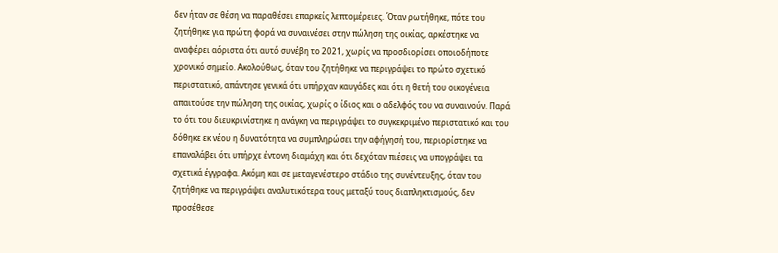δεν ήταν σε θέση να παραθέσει επαρκείς λεπτομέρειες. Όταν ρωτήθηκε, πότε του ζητήθηκε για πρώτη φορά να συναινέσει στην πώληση της οικίας, αρκέστηκε να αναφέρει αόριστα ότι αυτό συνέβη το 2021, χωρίς να προσδιορίσει οποιοδήποτε χρονικό σημείο. Ακολούθως, όταν του ζητήθηκε να περιγράψει το πρώτο σχετικό περιστατικό, απάντησε γενικά ότι υπήρχαν καυγάδες και ότι η θετή του οικογένεια απαιτούσε την πώληση της οικίας, χωρίς ο ίδιος και ο αδελφός του να συναινούν. Παρά το ότι του διευκρινίστηκε η ανάγκη να περιγράψει το συγκεκριμένο περιστατικό και του δόθηκε εκ νέου η δυνατότητα να συμπληρώσει την αφήγησή του, περιορίστηκε να επαναλάβει ότι υπήρχε έντονη διαμάχη και ότι δεχόταν πιέσεις να υπογράψει τα σχετικά έγγραφα. Ακόμη και σε μεταγενέστερο στάδιο της συνέντευξης, όταν του ζητήθηκε να περιγράψει αναλυτικότερα τους μεταξύ τους διαπληκτισμούς, δεν προσέθεσε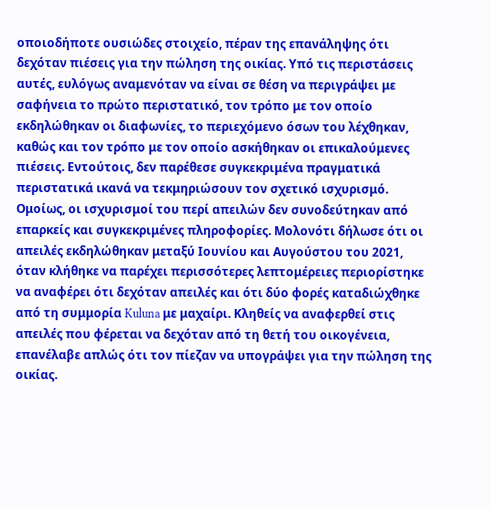οποιοδήποτε ουσιώδες στοιχείο, πέραν της επανάληψης ότι δεχόταν πιέσεις για την πώληση της οικίας. Υπό τις περιστάσεις αυτές, ευλόγως αναμενόταν να είναι σε θέση να περιγράψει με σαφήνεια το πρώτο περιστατικό, τον τρόπο με τον οποίο εκδηλώθηκαν οι διαφωνίες, το περιεχόμενο όσων του λέχθηκαν, καθώς και τον τρόπο με τον οποίο ασκήθηκαν οι επικαλούμενες πιέσεις. Εντούτοις, δεν παρέθεσε συγκεκριμένα πραγματικά περιστατικά ικανά να τεκμηριώσουν τον σχετικό ισχυρισμό.
Ομοίως, οι ισχυρισμοί του περί απειλών δεν συνοδεύτηκαν από επαρκείς και συγκεκριμένες πληροφορίες. Μολονότι δήλωσε ότι οι απειλές εκδηλώθηκαν μεταξύ Ιουνίου και Αυγούστου του 2021, όταν κλήθηκε να παρέχει περισσότερες λεπτομέρειες περιορίστηκε να αναφέρει ότι δεχόταν απειλές και ότι δύο φορές καταδιώχθηκε από τη συμμορία Kuluna με μαχαίρι. Κληθείς να αναφερθεί στις απειλές που φέρεται να δεχόταν από τη θετή του οικογένεια, επανέλαβε απλώς ότι τον πίεζαν να υπογράψει για την πώληση της οικίας.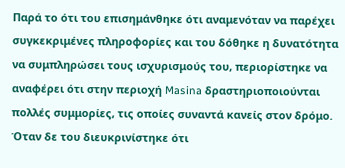Παρά το ότι του επισημάνθηκε ότι αναμενόταν να παρέχει συγκεκριμένες πληροφορίες και του δόθηκε η δυνατότητα να συμπληρώσει τους ισχυρισμούς του, περιορίστηκε να αναφέρει ότι στην περιοχή Masina δραστηριοποιούνται πολλές συμμορίες, τις οποίες συναντά κανείς στον δρόμο. Όταν δε του διευκρινίστηκε ότι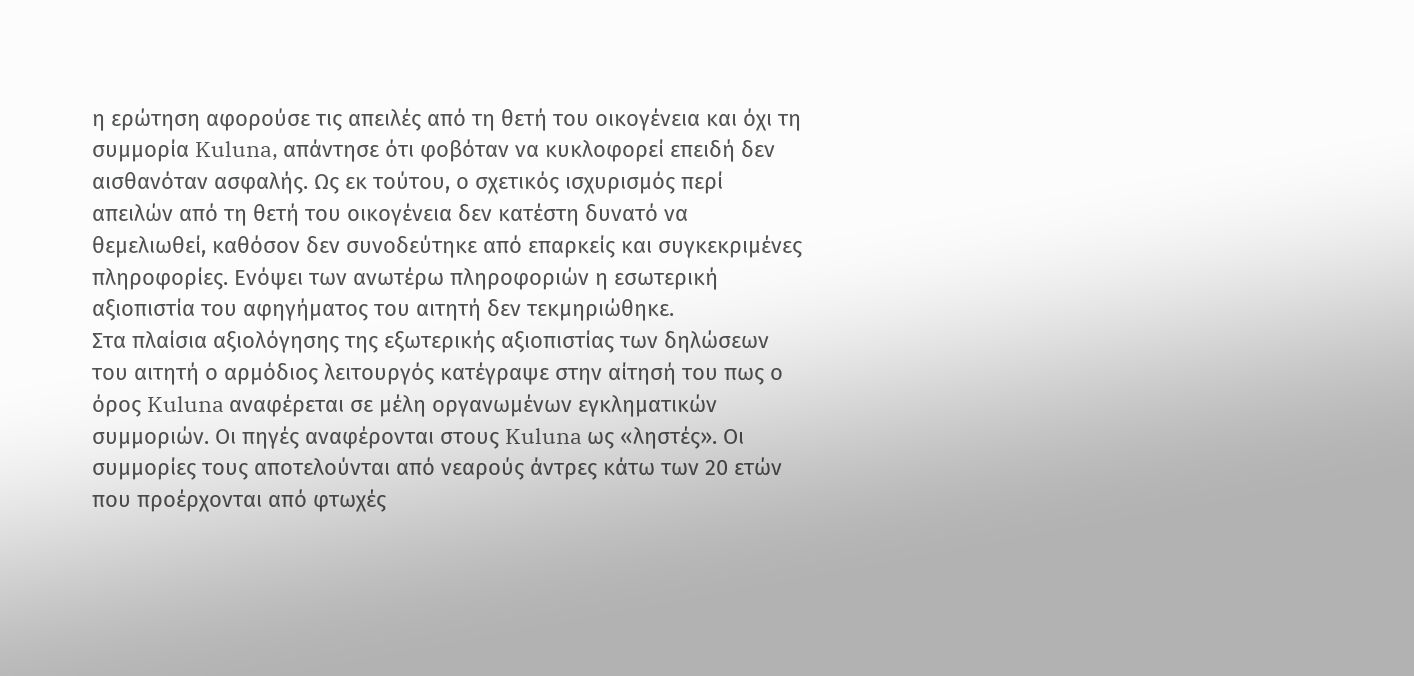η ερώτηση αφορούσε τις απειλές από τη θετή του οικογένεια και όχι τη συμμορία Kuluna, απάντησε ότι φοβόταν να κυκλοφορεί επειδή δεν αισθανόταν ασφαλής. Ως εκ τούτου, ο σχετικός ισχυρισμός περί απειλών από τη θετή του οικογένεια δεν κατέστη δυνατό να θεμελιωθεί, καθόσον δεν συνοδεύτηκε από επαρκείς και συγκεκριμένες πληροφορίες. Ενόψει των ανωτέρω πληροφοριών η εσωτερική αξιοπιστία του αφηγήματος του αιτητή δεν τεκμηριώθηκε.
Στα πλαίσια αξιολόγησης της εξωτερικής αξιοπιστίας των δηλώσεων του αιτητή ο αρμόδιος λειτουργός κατέγραψε στην αίτησή του πως ο όρος Kuluna αναφέρεται σε μέλη οργανωμένων εγκληματικών συμμοριών. Οι πηγές αναφέρονται στους Kuluna ως «ληστές». Οι συμμορίες τους αποτελούνται από νεαρούς άντρες κάτω των 20 ετών που προέρχονται από φτωχές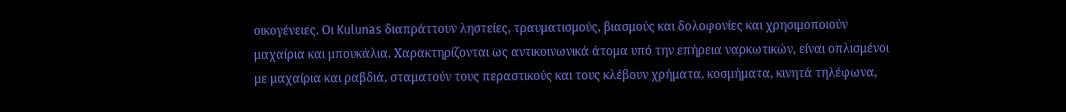οικογένειες. Οι Kulunas διαπράττουν ληστείες, τραυματισμούς, βιασμούς και δολοφονίες και χρησιμοποιούν μαχαίρια και μπουκάλια. Χαρακτηρίζονται ως αντικοινωνικά άτομα υπό την επήρεια ναρκωτικών, είναι οπλισμένοι με μαχαίρια και ραβδιά, σταματούν τους περαστικούς και τους κλέβουν χρήματα, κοσμήματα, κινητά τηλέφωνα,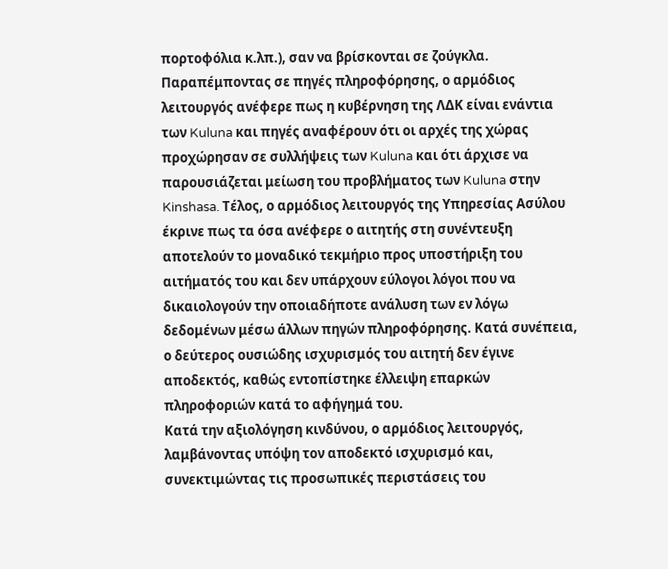πορτοφόλια κ.λπ.), σαν να βρίσκονται σε ζούγκλα.
Παραπέμποντας σε πηγές πληροφόρησης, ο αρμόδιος λειτουργός ανέφερε πως η κυβέρνηση της ΛΔΚ είναι ενάντια των Kuluna και πηγές αναφέρουν ότι οι αρχές της χώρας προχώρησαν σε συλλήψεις των Kuluna και ότι άρχισε να παρουσιάζεται μείωση του προβλήματος των Kuluna στην Kinshasa. Τέλος, ο αρμόδιος λειτουργός της Υπηρεσίας Ασύλου έκρινε πως τα όσα ανέφερε ο αιτητής στη συνέντευξη αποτελούν το μοναδικό τεκμήριο προς υποστήριξη του αιτήματός του και δεν υπάρχουν εύλογοι λόγοι που να δικαιολογούν την οποιαδήποτε ανάλυση των εν λόγω δεδομένων μέσω άλλων πηγών πληροφόρησης. Κατά συνέπεια, ο δεύτερος ουσιώδης ισχυρισμός του αιτητή δεν έγινε αποδεκτός, καθώς εντοπίστηκε έλλειψη επαρκών πληροφοριών κατά το αφήγημά του.
Κατά την αξιολόγηση κινδύνου, ο αρμόδιος λειτουργός, λαμβάνοντας υπόψη τον αποδεκτό ισχυρισμό και, συνεκτιμώντας τις προσωπικές περιστάσεις του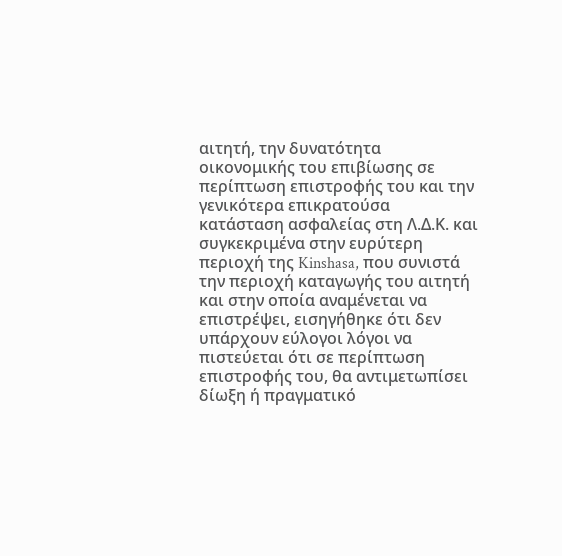αιτητή, την δυνατότητα οικονομικής του επιβίωσης σε περίπτωση επιστροφής του και την γενικότερα επικρατούσα κατάσταση ασφαλείας στη Λ.Δ.Κ. και συγκεκριμένα στην ευρύτερη περιοχή της Kinshasa, που συνιστά την περιοχή καταγωγής του αιτητή και στην οποία αναμένεται να επιστρέψει, εισηγήθηκε ότι δεν υπάρχουν εύλογοι λόγοι να πιστεύεται ότι σε περίπτωση επιστροφής του, θα αντιμετωπίσει δίωξη ή πραγματικό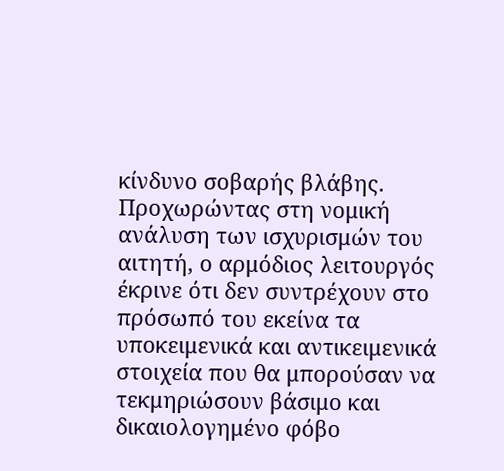κίνδυνο σοβαρής βλάβης.
Προχωρώντας στη νομική ανάλυση των ισχυρισμών του αιτητή, ο αρμόδιος λειτουργός έκρινε ότι δεν συντρέχουν στο πρόσωπό του εκείνα τα υποκειμενικά και αντικειμενικά στοιχεία που θα μπορούσαν να τεκμηριώσουν βάσιμο και δικαιολογημένο φόβο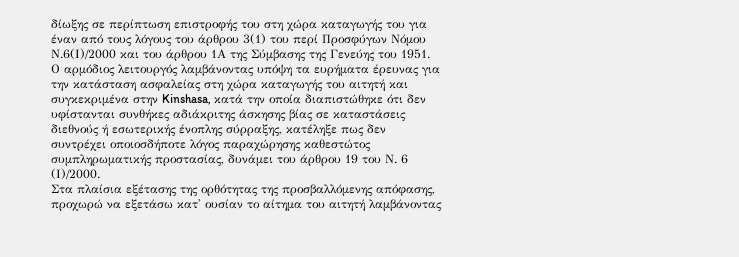δίωξης σε περίπτωση επιστροφής του στη χώρα καταγωγής του για έναν από τους λόγους του άρθρου 3(1) του περί Προσφύγων Νόμου Ν.6(Ι)/2000 και του άρθρου 1Α της Σύμβασης της Γενεύης του 1951. Ο αρμόδιος λειτουργός λαμβάνοντας υπόψη τα ευρήματα έρευνας για την κατάσταση ασφαλείας στη χώρα καταγωγής του αιτητή και συγκεκριμένα στην Kinshasa, κατά την οποία διαπιστώθηκε ότι δεν υφίστανται συνθήκες αδιάκριτης άσκησης βίας σε καταστάσεις διεθνούς ή εσωτερικής ένοπλης σύρραξης, κατέληξε πως δεν συντρέχει οποιοσδήποτε λόγος παραχώρησης καθεστώτος συμπληρωματικής προστασίας, δυνάμει του άρθρου 19 του Ν. 6 (Ι)/2000.
Στα πλαίσια εξέτασης της ορθότητας της προσβαλλόμενης απόφασης, προχωρώ να εξετάσω κατ' ουσίαν το αίτημα του αιτητή λαμβάνοντας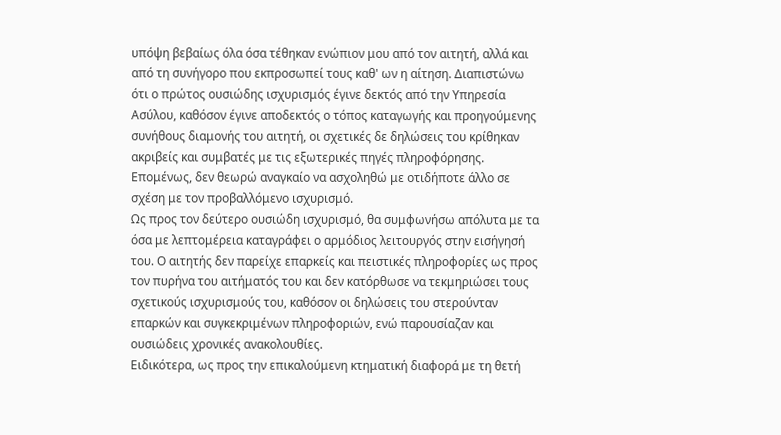υπόψη βεβαίως όλα όσα τέθηκαν ενώπιον μου από τον αιτητή, αλλά και από τη συνήγορο που εκπροσωπεί τους καθ' ων η αίτηση. Διαπιστώνω ότι ο πρώτος ουσιώδης ισχυρισμός έγινε δεκτός από την Υπηρεσία Ασύλου, καθόσον έγινε αποδεκτός ο τόπος καταγωγής και προηγούμενης συνήθους διαμονής του αιτητή, οι σχετικές δε δηλώσεις του κρίθηκαν ακριβείς και συμβατές με τις εξωτερικές πηγές πληροφόρησης. Επομένως, δεν θεωρώ αναγκαίο να ασχοληθώ με οτιδήποτε άλλο σε σχέση με τον προβαλλόμενο ισχυρισμό.
Ως προς τον δεύτερο ουσιώδη ισχυρισμό, θα συμφωνήσω απόλυτα με τα όσα με λεπτομέρεια καταγράφει ο αρμόδιος λειτουργός στην εισήγησή του. Ο αιτητής δεν παρείχε επαρκείς και πειστικές πληροφορίες ως προς τον πυρήνα του αιτήματός του και δεν κατόρθωσε να τεκμηριώσει τους σχετικούς ισχυρισμούς του, καθόσον οι δηλώσεις του στερούνταν επαρκών και συγκεκριμένων πληροφοριών, ενώ παρουσίαζαν και ουσιώδεις χρονικές ανακολουθίες.
Ειδικότερα, ως προς την επικαλούμενη κτηματική διαφορά με τη θετή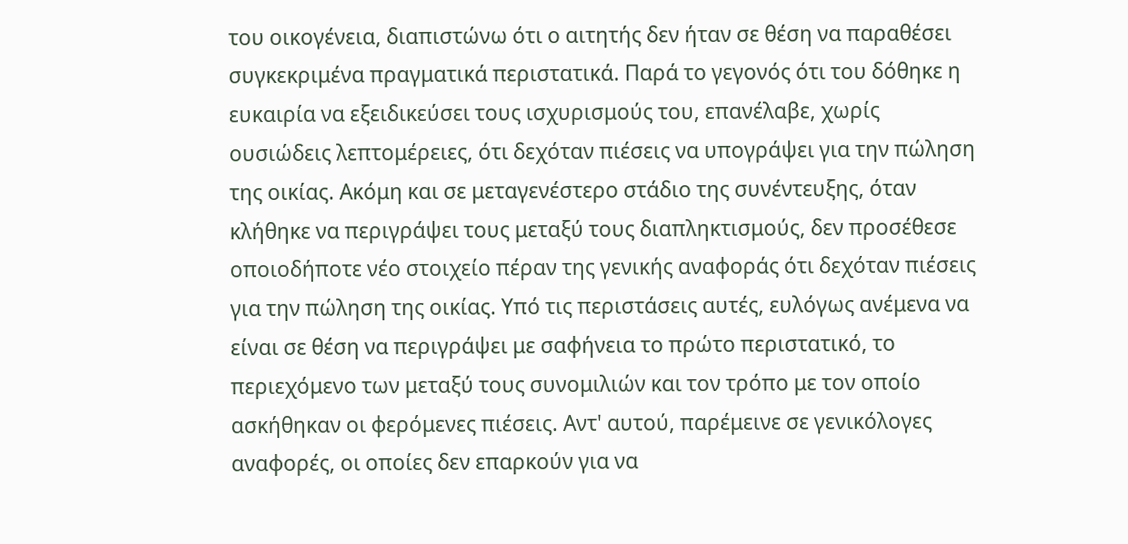του οικογένεια, διαπιστώνω ότι ο αιτητής δεν ήταν σε θέση να παραθέσει συγκεκριμένα πραγματικά περιστατικά. Παρά το γεγονός ότι του δόθηκε η ευκαιρία να εξειδικεύσει τους ισχυρισμούς του, επανέλαβε, χωρίς ουσιώδεις λεπτομέρειες, ότι δεχόταν πιέσεις να υπογράψει για την πώληση της οικίας. Ακόμη και σε μεταγενέστερο στάδιο της συνέντευξης, όταν κλήθηκε να περιγράψει τους μεταξύ τους διαπληκτισμούς, δεν προσέθεσε οποιοδήποτε νέο στοιχείο πέραν της γενικής αναφοράς ότι δεχόταν πιέσεις για την πώληση της οικίας. Υπό τις περιστάσεις αυτές, ευλόγως ανέμενα να είναι σε θέση να περιγράψει με σαφήνεια το πρώτο περιστατικό, το περιεχόμενο των μεταξύ τους συνομιλιών και τον τρόπο με τον οποίο ασκήθηκαν οι φερόμενες πιέσεις. Αντ' αυτού, παρέμεινε σε γενικόλογες αναφορές, οι οποίες δεν επαρκούν για να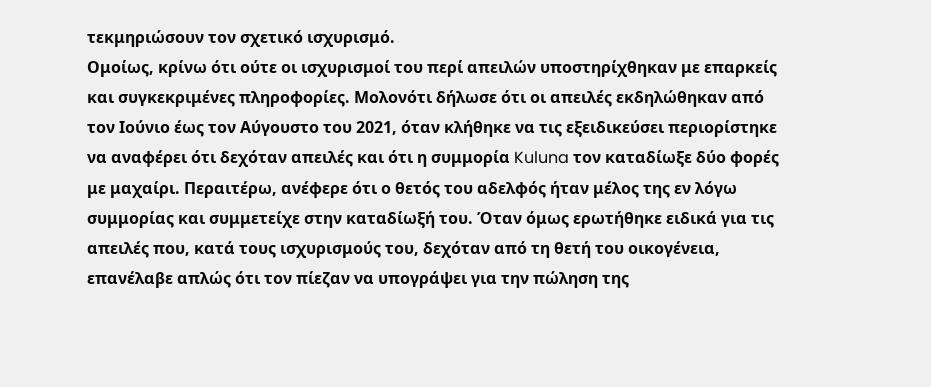τεκμηριώσουν τον σχετικό ισχυρισμό.
Ομοίως, κρίνω ότι ούτε οι ισχυρισμοί του περί απειλών υποστηρίχθηκαν με επαρκείς και συγκεκριμένες πληροφορίες. Μολονότι δήλωσε ότι οι απειλές εκδηλώθηκαν από τον Ιούνιο έως τον Αύγουστο του 2021, όταν κλήθηκε να τις εξειδικεύσει περιορίστηκε να αναφέρει ότι δεχόταν απειλές και ότι η συμμορία Kuluna τον καταδίωξε δύο φορές με μαχαίρι. Περαιτέρω, ανέφερε ότι ο θετός του αδελφός ήταν μέλος της εν λόγω συμμορίας και συμμετείχε στην καταδίωξή του. Όταν όμως ερωτήθηκε ειδικά για τις απειλές που, κατά τους ισχυρισμούς του, δεχόταν από τη θετή του οικογένεια, επανέλαβε απλώς ότι τον πίεζαν να υπογράψει για την πώληση της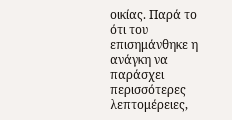οικίας. Παρά το ότι του επισημάνθηκε η ανάγκη να παράσχει περισσότερες λεπτομέρειες,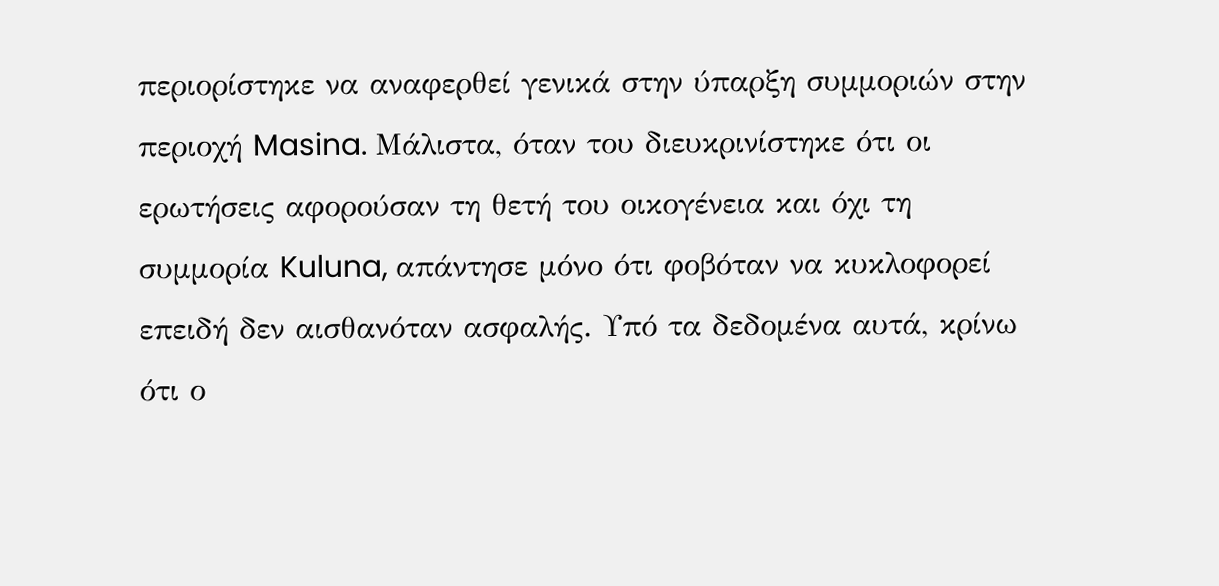περιορίστηκε να αναφερθεί γενικά στην ύπαρξη συμμοριών στην περιοχή Masina. Μάλιστα, όταν του διευκρινίστηκε ότι οι ερωτήσεις αφορούσαν τη θετή του οικογένεια και όχι τη συμμορία Kuluna, απάντησε μόνο ότι φοβόταν να κυκλοφορεί επειδή δεν αισθανόταν ασφαλής. Υπό τα δεδομένα αυτά, κρίνω ότι ο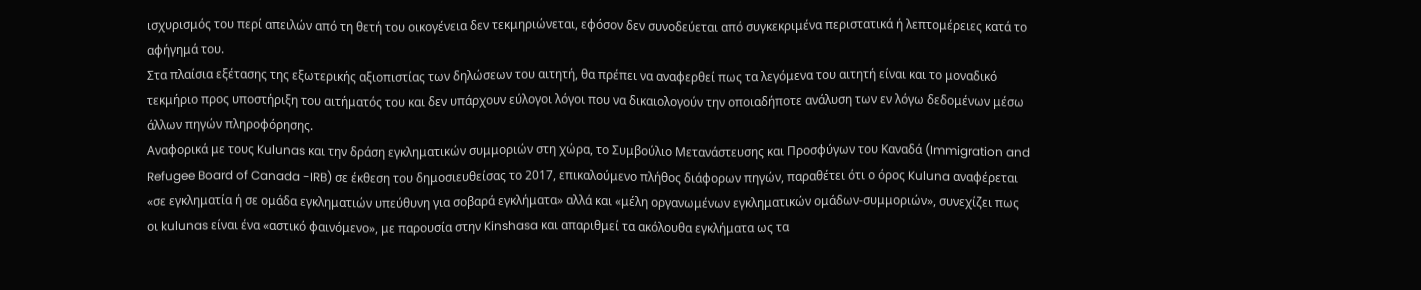ισχυρισμός του περί απειλών από τη θετή του οικογένεια δεν τεκμηριώνεται, εφόσον δεν συνοδεύεται από συγκεκριμένα περιστατικά ή λεπτομέρειες κατά το αφήγημά του.
Στα πλαίσια εξέτασης της εξωτερικής αξιοπιστίας των δηλώσεων του αιτητή, θα πρέπει να αναφερθεί πως τα λεγόμενα του αιτητή είναι και το μοναδικό τεκμήριο προς υποστήριξη του αιτήματός του και δεν υπάρχουν εύλογοι λόγοι που να δικαιολογούν την οποιαδήποτε ανάλυση των εν λόγω δεδομένων μέσω άλλων πηγών πληροφόρησης.
Αναφορικά με τους Kulunas και την δράση εγκληματικών συμμοριών στη χώρα, το Συμβούλιο Μετανάστευσης και Προσφύγων του Καναδά (Immigration and Refugee Board of Canada -IRB) σε έκθεση του δημοσιευθείσας το 2017, επικαλούμενο πλήθος διάφορων πηγών, παραθέτει ότι ο όρος Kuluna αναφέρεται «σε εγκληματία ή σε ομάδα εγκληματιών υπεύθυνη για σοβαρά εγκλήματα» αλλά και «μέλη οργανωμένων εγκληματικών ομάδων-συμμοριών», συνεχίζει πως οι kulunas είναι ένα «αστικό φαινόμενο», με παρουσία στην Kinshasa και απαριθμεί τα ακόλουθα εγκλήματα ως τα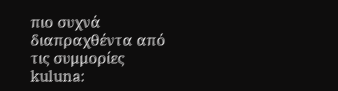πιο συχνά διαπραχθέντα από τις συμμορίες kuluna: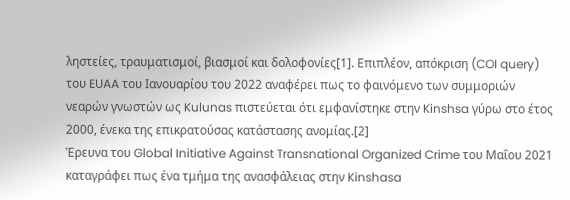ληστείες, τραυματισμοί, βιασμοί και δολοφονίες[1]. Επιπλέον, απόκριση (COI query) του EUAA του Ιανουαρίου του 2022 αναφέρει πως το φαινόμενο των συμμοριών νεαρών γνωστών ως Kulunas πιστεύεται ότι εμφανίστηκε στην Kinshsa γύρω στο έτος 2000, ένεκα της επικρατούσας κατάστασης ανομίας.[2]
Έρευνα του Global Initiative Against Transnational Organized Crime του Μαΐου 2021 καταγράφει πως ένα τμήμα της ανασφάλειας στην Kinshasa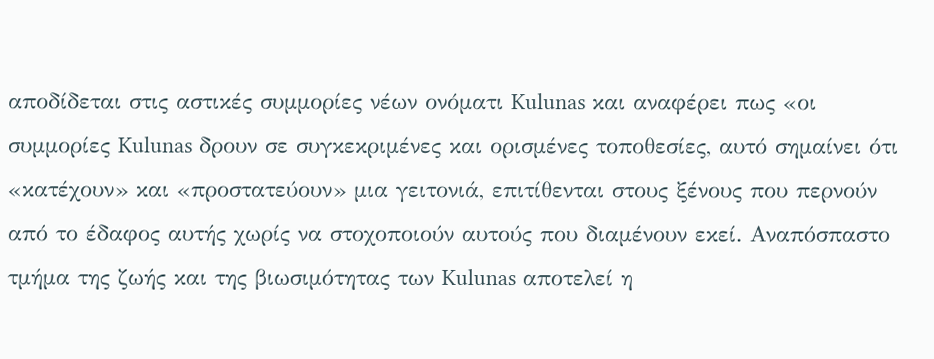αποδίδεται στις αστικές συμμορίες νέων ονόματι Kulunas και αναφέρει πως «οι συμμορίες Kulunas δρουν σε συγκεκριμένες και ορισμένες τοποθεσίες, αυτό σημαίνει ότι «κατέχουν» και «προστατεύουν» μια γειτονιά, επιτίθενται στους ξένους που περνούν από το έδαφος αυτής χωρίς να στοχοποιούν αυτούς που διαμένουν εκεί. Αναπόσπαστο τμήμα της ζωής και της βιωσιμότητας των Kulunas αποτελεί η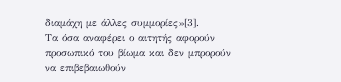διαμάχη με άλλες συμμορίες»[3].
Τα όσα αναφέρει ο αιτητής αφορούν προσωπικό του βίωμα και δεν μπρορούν να επιβεβαιωθούν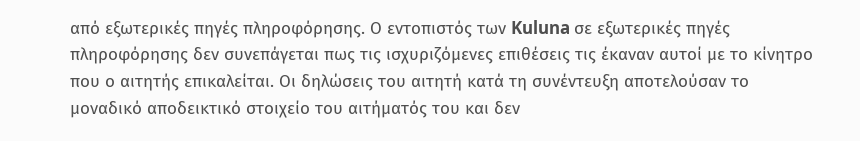από εξωτερικές πηγές πληροφόρησης. Ο εντοπιστός των Kuluna σε εξωτερικές πηγές πληροφόρησης δεν συνεπάγεται πως τις ισχυριζόμενες επιθέσεις τις έκαναν αυτοί με το κίνητρο που ο αιτητής επικαλείται. Οι δηλώσεις του αιτητή κατά τη συνέντευξη αποτελούσαν το μοναδικό αποδεικτικό στοιχείο του αιτήματός του και δεν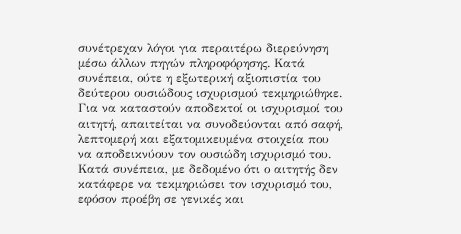συνέτρεχαν λόγοι για περαιτέρω διερεύνηση μέσω άλλων πηγών πληροφόρησης. Κατά συνέπεια, ούτε η εξωτερική αξιοπιστία του δεύτερου ουσιώδους ισχυρισμού τεκμηριώθηκε. Για να καταστούν αποδεκτοί οι ισχυρισμοί του αιτητή, απαιτείται να συνοδεύονται από σαφή, λεπτομερή και εξατομικευμένα στοιχεία που να αποδεικνύουν τον ουσιώδη ισχυρισμό του. Κατά συνέπεια, με δεδομένο ότι ο αιτητής δεν κατάφερε να τεκμηριώσει τον ισχυρισμό του, εφόσον προέβη σε γενικές και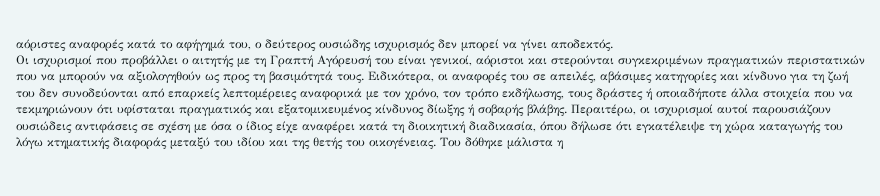αόριστες αναφορές κατά το αφήγημά του, ο δεύτερος ουσιώδης ισχυρισμός δεν μπορεί να γίνει αποδεκτός.
Οι ισχυρισμοί που προβάλλει ο αιτητής με τη Γραπτή Αγόρευσή του είναι γενικοί, αόριστοι και στερούνται συγκεκριμένων πραγματικών περιστατικών που να μπορούν να αξιολογηθούν ως προς τη βασιμότητά τους. Ειδικότερα, οι αναφορές του σε απειλές, αβάσιμες κατηγορίες και κίνδυνο για τη ζωή του δεν συνοδεύονται από επαρκείς λεπτομέρειες αναφορικά με τον χρόνο, τον τρόπο εκδήλωσης, τους δράστες ή οποιαδήποτε άλλα στοιχεία που να τεκμηριώνουν ότι υφίσταται πραγματικός και εξατομικευμένος κίνδυνος δίωξης ή σοβαρής βλάβης. Περαιτέρω, οι ισχυρισμοί αυτοί παρουσιάζουν ουσιώδεις αντιφάσεις σε σχέση με όσα ο ίδιος είχε αναφέρει κατά τη διοικητική διαδικασία, όπου δήλωσε ότι εγκατέλειψε τη χώρα καταγωγής του λόγω κτηματικής διαφοράς μεταξύ του ιδίου και της θετής του οικογένειας. Του δόθηκε μάλιστα η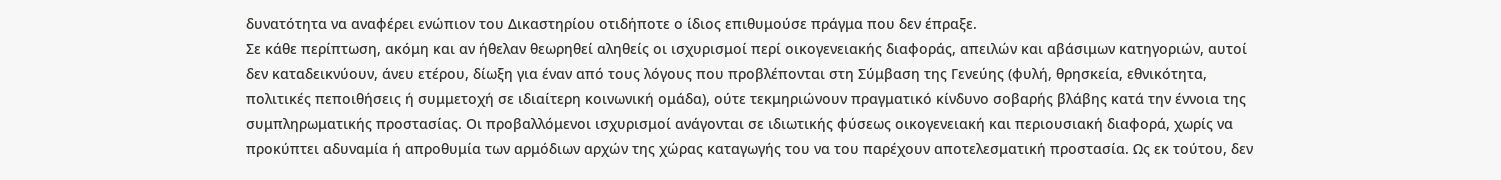δυνατότητα να αναφέρει ενώπιον του Δικαστηρίου οτιδήποτε ο ίδιος επιθυμούσε πράγμα που δεν έπραξε.
Σε κάθε περίπτωση, ακόμη και αν ήθελαν θεωρηθεί αληθείς οι ισχυρισμοί περί οικογενειακής διαφοράς, απειλών και αβάσιμων κατηγοριών, αυτοί δεν καταδεικνύουν, άνευ ετέρου, δίωξη για έναν από τους λόγους που προβλέπονται στη Σύμβαση της Γενεύης (φυλή, θρησκεία, εθνικότητα, πολιτικές πεποιθήσεις ή συμμετοχή σε ιδιαίτερη κοινωνική ομάδα), ούτε τεκμηριώνουν πραγματικό κίνδυνο σοβαρής βλάβης κατά την έννοια της συμπληρωματικής προστασίας. Οι προβαλλόμενοι ισχυρισμοί ανάγονται σε ιδιωτικής φύσεως οικογενειακή και περιουσιακή διαφορά, χωρίς να προκύπτει αδυναμία ή απροθυμία των αρμόδιων αρχών της χώρας καταγωγής του να του παρέχουν αποτελεσματική προστασία. Ως εκ τούτου, δεν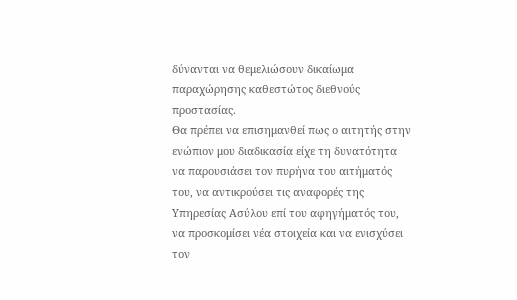δύνανται να θεμελιώσουν δικαίωμα παραχώρησης καθεστώτος διεθνούς προστασίας.
Θα πρέπει να επισημανθεί πως ο αιτητής στην ενώπιον μου διαδικασία είχε τη δυνατότητα να παρουσιάσει τον πυρήνα του αιτήματός του, να αντικρούσει τις αναφορές της Υπηρεσίας Ασύλου επί του αφηγήματός του, να προσκομίσει νέα στοιχεία και να ενισχύσει τον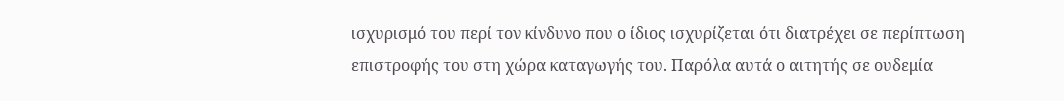ισχυρισμό του περί τον κίνδυνο που ο ίδιος ισχυρίζεται ότι διατρέχει σε περίπτωση επιστροφής του στη χώρα καταγωγής του. Παρόλα αυτά ο αιτητής σε ουδεμία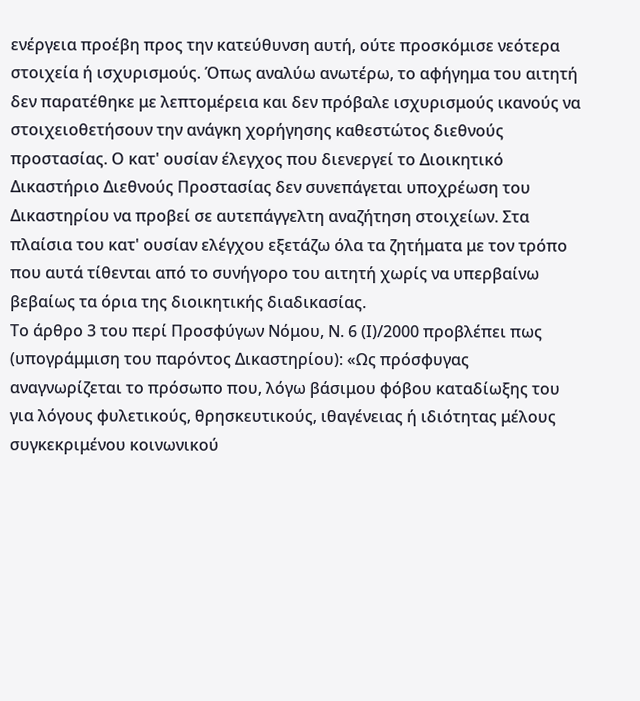ενέργεια προέβη προς την κατεύθυνση αυτή, ούτε προσκόμισε νεότερα στοιχεία ή ισχυρισμούς. Όπως αναλύω ανωτέρω, το αφήγημα του αιτητή δεν παρατέθηκε με λεπτομέρεια και δεν πρόβαλε ισχυρισμούς ικανούς να στοιχειοθετήσουν την ανάγκη χορήγησης καθεστώτος διεθνούς προστασίας. Ο κατ' ουσίαν έλεγχος που διενεργεί το Διοικητικό Δικαστήριο Διεθνούς Προστασίας δεν συνεπάγεται υποχρέωση του Δικαστηρίου να προβεί σε αυτεπάγγελτη αναζήτηση στοιχείων. Στα πλαίσια του κατ' ουσίαν ελέγχου εξετάζω όλα τα ζητήματα με τον τρόπο που αυτά τίθενται από το συνήγορο του αιτητή χωρίς να υπερβαίνω βεβαίως τα όρια της διοικητικής διαδικασίας.
Το άρθρο 3 του περί Προσφύγων Νόμου, Ν. 6 (Ι)/2000 προβλέπει πως (υπογράμμιση του παρόντος Δικαστηρίου): «Ως πρόσφυγας αναγνωρίζεται το πρόσωπο που, λόγω βάσιμου φόβου καταδίωξης του για λόγους φυλετικούς, θρησκευτικούς, ιθαγένειας ή ιδιότητας μέλους συγκεκριμένου κοινωνικού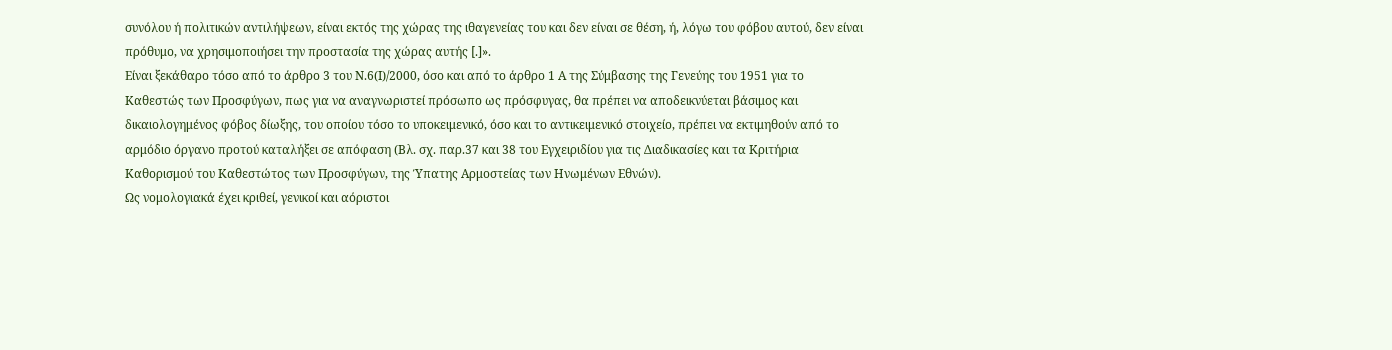συνόλου ή πολιτικών αντιλήψεων, είναι εκτός της χώρας της ιθαγενείας του και δεν είναι σε θέση, ή, λόγω του φόβου αυτού, δεν είναι πρόθυμο, να χρησιμοποιήσει την προστασία της χώρας αυτής [.]».
Είναι ξεκάθαρο τόσο από το άρθρο 3 του Ν.6(Ι)/2000, όσο και από το άρθρο 1 Α της Σύμβασης της Γενεύης του 1951 για το Καθεστώς των Προσφύγων, πως για να αναγνωριστεί πρόσωπο ως πρόσφυγας, θα πρέπει να αποδεικνύεται βάσιμος και δικαιολογημένος φόβος δίωξης, του οποίου τόσο το υποκειμενικό, όσο και το αντικειμενικό στοιχείο, πρέπει να εκτιμηθούν από το αρμόδιο όργανο προτού καταλήξει σε απόφαση (Βλ. σχ. παρ.37 και 38 του Εγχειριδίου για τις Διαδικασίες και τα Κριτήρια Καθορισμού του Καθεστώτος των Προσφύγων, της Ύπατης Αρμοστείας των Ηνωμένων Εθνών).
Ως νομολογιακά έχει κριθεί, γενικοί και αόριστοι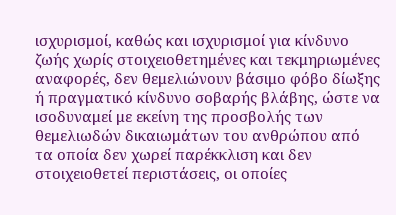ισχυρισμοί, καθώς και ισχυρισμοί για κίνδυνο ζωής χωρίς στοιχειοθετημένες και τεκμηριωμένες αναφορές, δεν θεμελιώνουν βάσιμο φόβο δίωξης ή πραγματικό κίνδυνο σοβαρής βλάβης, ώστε να ισοδυναμεί με εκείνη της προσβολής των θεμελιωδών δικαιωμάτων του ανθρώπου από τα οποία δεν χωρεί παρέκκλιση και δεν στοιχειοθετεί περιστάσεις, οι οποίες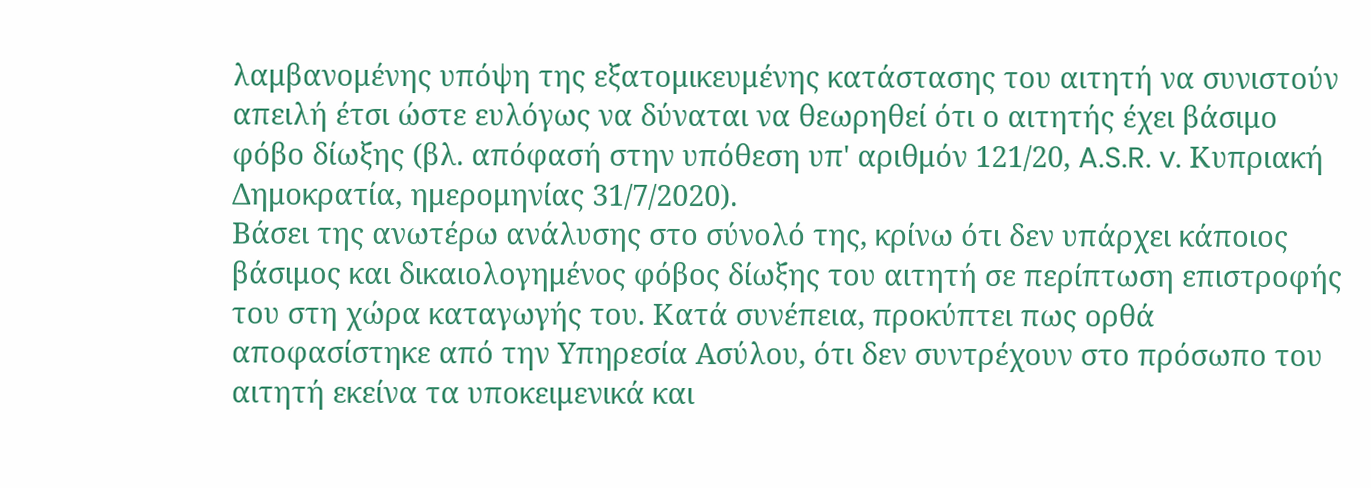λαμβανομένης υπόψη της εξατομικευμένης κατάστασης του αιτητή να συνιστούν απειλή έτσι ώστε ευλόγως να δύναται να θεωρηθεί ότι ο αιτητής έχει βάσιμο φόβο δίωξης (βλ. απόφασή στην υπόθεση υπ' αριθμόν 121/20, A.S.R. v. Κυπριακή Δημοκρατία, ημερομηνίας 31/7/2020).
Βάσει της ανωτέρω ανάλυσης στο σύνολό της, κρίνω ότι δεν υπάρχει κάποιος βάσιμος και δικαιολογημένος φόβος δίωξης του αιτητή σε περίπτωση επιστροφής του στη χώρα καταγωγής του. Κατά συνέπεια, προκύπτει πως ορθά αποφασίστηκε από την Υπηρεσία Ασύλου, ότι δεν συντρέχουν στο πρόσωπο του αιτητή εκείνα τα υποκειμενικά και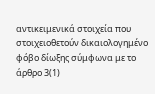αντικειμενικά στοιχεία που στοιχειοθετούν δικαιολογημένο φόβο δίωξης σύμφωνα με το άρθρο 3(1)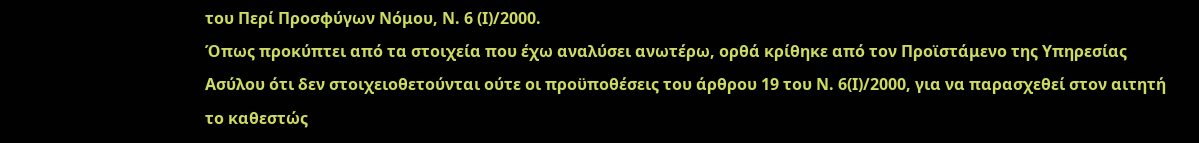του Περί Προσφύγων Νόμου, Ν. 6 (Ι)/2000.
Όπως προκύπτει από τα στοιχεία που έχω αναλύσει ανωτέρω, ορθά κρίθηκε από τον Προϊστάμενο της Υπηρεσίας Ασύλου ότι δεν στοιχειοθετούνται ούτε οι προϋποθέσεις του άρθρου 19 του Ν. 6(Ι)/2000, για να παρασχεθεί στον αιτητή το καθεστώς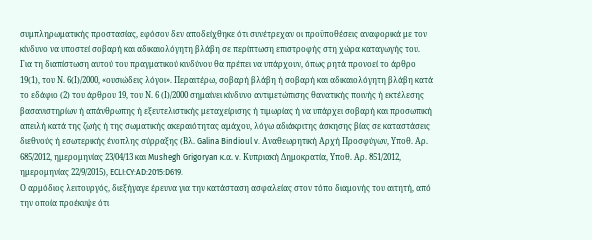συμπληρωματικής προστασίας, εφόσον δεν αποδείχθηκε ότι συνέτρεχαν οι προϋποθέσεις αναφορικά με τον κίνδυνο να υποστεί σοβαρή και αδικαιολόγητη βλάβη σε περίπτωση επιστροφής στη χώρα καταγωγής του.
Για τη διαπίστωση αυτού του πραγματικού κινδύνου θα πρέπει να υπάρχουν, όπως ρητά προνοεί το άρθρο 19(1), του Ν. 6(Ι)/2000, «ουσιώδεις λόγοι». Περαιτέρω, σοβαρή βλάβη ή σοβαρή και αδικαιολόγητη βλάβη κατά το εδάφιο (2) του άρθρου 19, του Ν. 6 (Ι)/2000 σημαίνει κίνδυνο αντιμετώπισης θανατικής ποινής ή εκτέλεσης βασανιστηρίων ή απάνθρωπης ή εξευτελιστικής μεταχείρισης ή τιμωρίας ή να υπάρχει σοβαρή και προσωπική απειλή κατά της ζωής ή της σωματικής ακεραιότητας αμάχου, λόγω αδιάκριτης άσκησης βίας σε καταστάσεις διεθνούς ή εσωτερικής ένοπλης σύρραξης (Βλ. Galina Bindioul v. Αναθεωρητική Αρχή Προσφύγων, Υποθ. Αρ. 685/2012, ημερομηνίας 23/04/13 και Mushegh Grigoryan κ.α. v. Κυπριακή Δημοκρατία, Υποθ. Αρ. 851/2012, ημερομηνίας 22/9/2015), ECLI:CY:AD:2015:D619.
Ο αρμόδιος λειτουργός, διεξήγαγε έρευνα για την κατάσταση ασφαλείας στον τόπο διαμονής του αιτητή, από την οποία προέκυψε ότι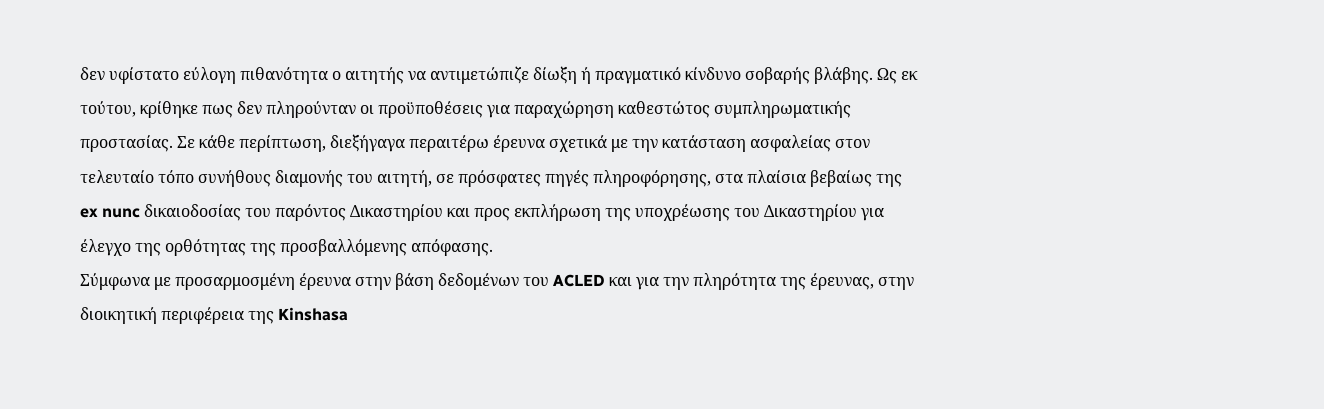δεν υφίστατο εύλογη πιθανότητα ο αιτητής να αντιμετώπιζε δίωξη ή πραγματικό κίνδυνο σοβαρής βλάβης. Ως εκ τούτου, κρίθηκε πως δεν πληρούνταν οι προϋποθέσεις για παραχώρηση καθεστώτος συμπληρωματικής προστασίας. Σε κάθε περίπτωση, διεξήγαγα περαιτέρω έρευνα σχετικά με την κατάσταση ασφαλείας στον τελευταίο τόπο συνήθους διαμονής του αιτητή, σε πρόσφατες πηγές πληροφόρησης, στα πλαίσια βεβαίως της ex nunc δικαιοδοσίας του παρόντος Δικαστηρίου και προς εκπλήρωση της υποχρέωσης του Δικαστηρίου για έλεγχο της ορθότητας της προσβαλλόμενης απόφασης.
Σύμφωνα με προσαρμοσμένη έρευνα στην βάση δεδομένων του ACLED και για την πληρότητα της έρευνας, στην διοικητική περιφέρεια της Kinshasa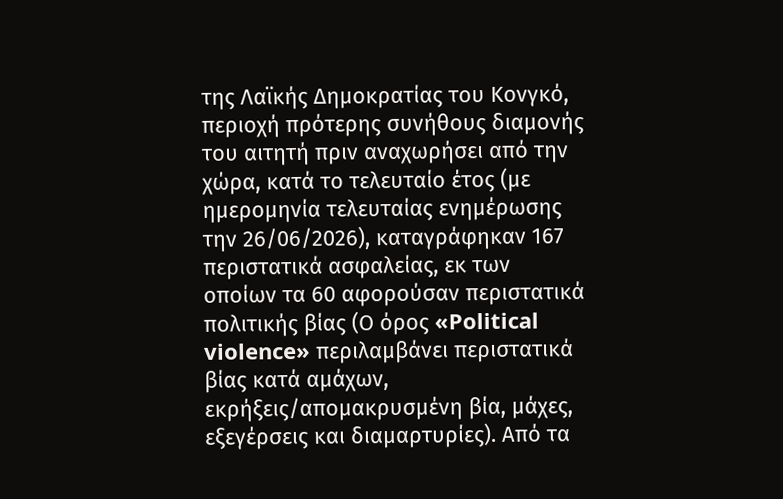της Λαϊκής Δημοκρατίας του Κονγκό, περιοχή πρότερης συνήθους διαμονής του αιτητή πριν αναχωρήσει από την χώρα, κατά το τελευταίο έτος (με ημερομηνία τελευταίας ενημέρωσης την 26/06/2026), καταγράφηκαν 167 περιστατικά ασφαλείας, εκ των οποίων τα 60 αφορούσαν περιστατικά πολιτικής βίας (Ο όρος «Political violence» περιλαμβάνει περιστατικά βίας κατά αμάχων, εκρήξεις/απομακρυσμένη βία, μάχες, εξεγέρσεις και διαμαρτυρίες). Από τα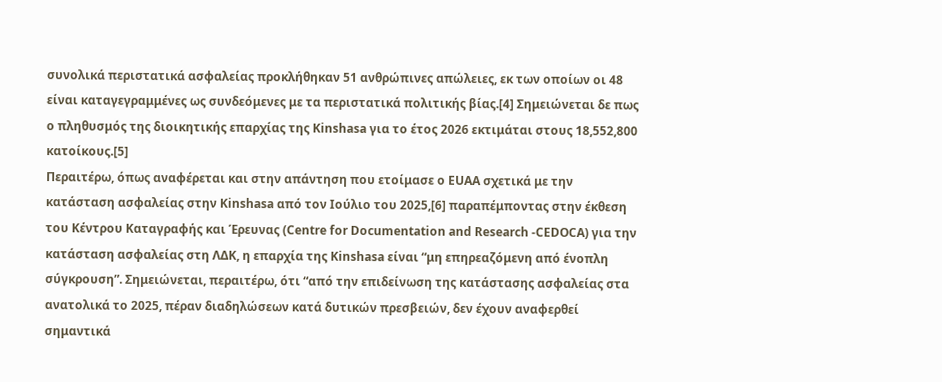συνολικά περιστατικά ασφαλείας προκλήθηκαν 51 ανθρώπινες απώλειες, εκ των οποίων οι 48 είναι καταγεγραμμένες ως συνδεόμενες με τα περιστατικά πολιτικής βίας.[4] Σημειώνεται δε πως ο πληθυσμός της διοικητικής επαρχίας της Kinshasa για το έτος 2026 εκτιμάται στους 18,552,800 κατοίκους.[5]
Περαιτέρω, όπως αναφέρεται και στην απάντηση που ετοίμασε ο EUAA σχετικά με την κατάσταση ασφαλείας στην Kinshasa από τον Ιούλιο του 2025,[6] παραπέμποντας στην έκθεση του Κέντρου Καταγραφής και Έρευνας (Centre for Documentation and Research -CEDOCA) για την κατάσταση ασφαλείας στη ΛΔΚ, η επαρχία της Kinshasa είναι “μη επηρεαζόμενη από ένοπλη σύγκρουση”. Σημειώνεται, περαιτέρω, ότι “από την επιδείνωση της κατάστασης ασφαλείας στα ανατολικά το 2025, πέραν διαδηλώσεων κατά δυτικών πρεσβειών, δεν έχουν αναφερθεί σημαντικά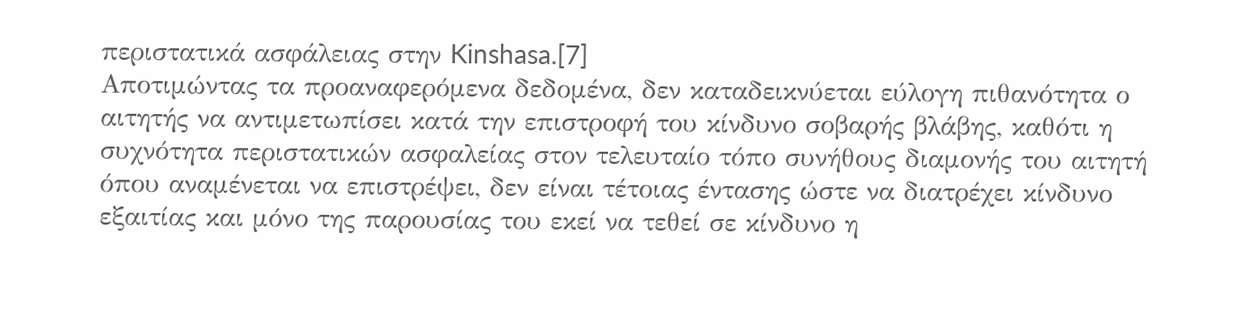περιστατικά ασφάλειας στην Kinshasa.[7]
Αποτιμώντας τα προαναφερόμενα δεδομένα, δεν καταδεικνύεται εύλογη πιθανότητα ο αιτητής να αντιμετωπίσει κατά την επιστροφή του κίνδυνο σοβαρής βλάβης, καθότι η συχνότητα περιστατικών ασφαλείας στον τελευταίο τόπο συνήθους διαμονής του αιτητή όπου αναμένεται να επιστρέψει, δεν είναι τέτοιας έντασης ώστε να διατρέχει κίνδυνο εξαιτίας και μόνο της παρουσίας του εκεί να τεθεί σε κίνδυνο η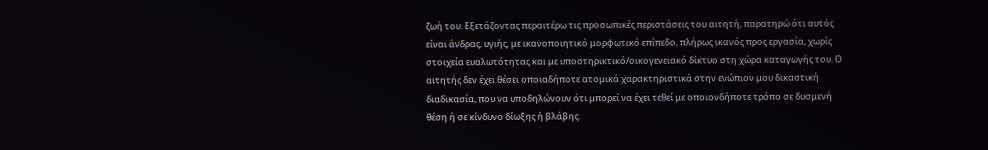ζωή του. Εξετάζοντας περαιτέρω τις προσωπικές περιστάσεις του αιτητή, παρατηρώ ότι αυτός είναι άνδρας, υγιής, με ικανοποιητικό μορφωτικό επίπεδο, πλήρως ικανός προς εργασία, χωρίς στοιχεία ευαλωτότητας και με υποστηρικτικό/οικογενειακό δίκτυο στη χώρα καταγωγής του. Ο αιτητής δεν έχει θέσει οποιαδήποτε ατομικά χαρακτηριστικά στην ενώπιον μου δικαστική διαδικασία, που να υποδηλώνουν ότι μπορεί να έχει τεθεί με οποιονδήποτε τρόπο σε δυσμενή θέση ή σε κίνδυνο δίωξης ή βλάβης.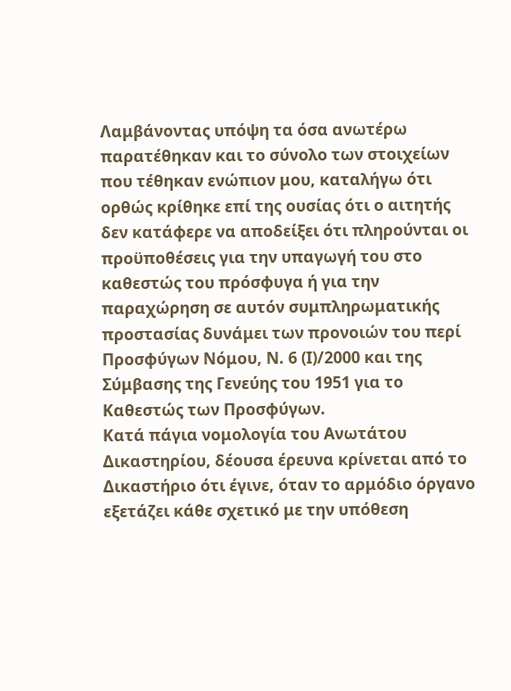Λαμβάνοντας υπόψη τα όσα ανωτέρω παρατέθηκαν και το σύνολο των στοιχείων που τέθηκαν ενώπιον μου, καταλήγω ότι ορθώς κρίθηκε επί της ουσίας ότι ο αιτητής δεν κατάφερε να αποδείξει ότι πληρούνται οι προϋποθέσεις για την υπαγωγή του στο καθεστώς του πρόσφυγα ή για την παραχώρηση σε αυτόν συμπληρωματικής προστασίας δυνάμει των προνοιών του περί Προσφύγων Νόμου, Ν. 6 (Ι)/2000 και της Σύμβασης της Γενεύης του 1951 για το Καθεστώς των Προσφύγων.
Κατά πάγια νομολογία του Ανωτάτου Δικαστηρίου, δέουσα έρευνα κρίνεται από το Δικαστήριο ότι έγινε, όταν το αρμόδιο όργανο εξετάζει κάθε σχετικό με την υπόθεση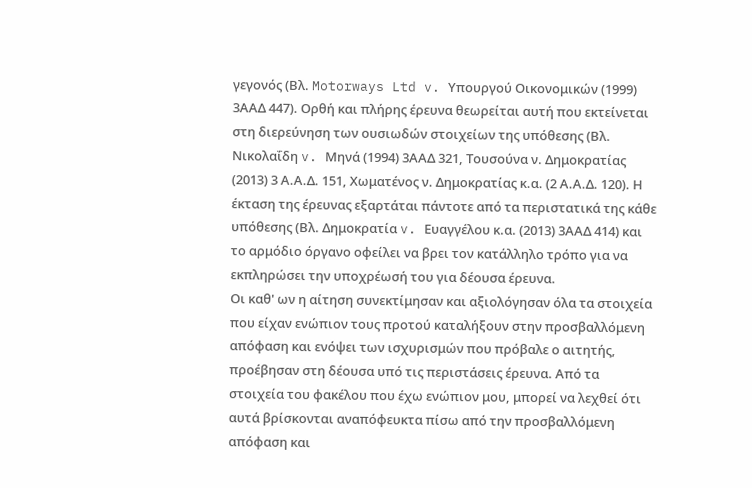γεγονός (Βλ. Motorways Ltd v. Υπουργού Οικονομικών (1999) 3ΑΑΔ 447). Ορθή και πλήρης έρευνα θεωρείται αυτή που εκτείνεται στη διερεύνηση των ουσιωδών στοιχείων της υπόθεσης (Βλ. Νικολαΐδη v. Μηνά (1994) 3ΑΑΔ 321, Τουσούνα ν. Δημοκρατίας (2013) 3 Α.Α.Δ. 151, Χωματένος ν. Δημοκρατίας κ.α. (2 Α.Α.Δ. 120). Η έκταση της έρευνας εξαρτάται πάντοτε από τα περιστατικά της κάθε υπόθεσης (Βλ. Δημοκρατία v. Ευαγγέλου κ.α. (2013) 3ΑΑΔ 414) και το αρμόδιο όργανο οφείλει να βρει τον κατάλληλο τρόπο για να εκπληρώσει την υποχρέωσή του για δέουσα έρευνα.
Οι καθ' ων η αίτηση συνεκτίμησαν και αξιολόγησαν όλα τα στοιχεία που είχαν ενώπιον τους προτού καταλήξουν στην προσβαλλόμενη απόφαση και ενόψει των ισχυρισμών που πρόβαλε ο αιτητής, προέβησαν στη δέουσα υπό τις περιστάσεις έρευνα. Από τα στοιχεία του φακέλου που έχω ενώπιον μου, μπορεί να λεχθεί ότι αυτά βρίσκονται αναπόφευκτα πίσω από την προσβαλλόμενη απόφαση και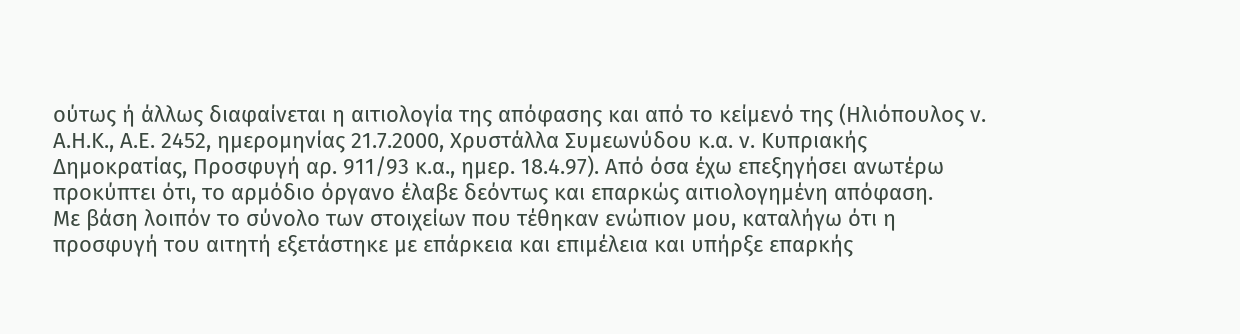ούτως ή άλλως διαφαίνεται η αιτιολογία της απόφασης και από το κείμενό της (Ηλιόπουλος ν. Α.Η.Κ., Α.Ε. 2452, ημερομηνίας 21.7.2000, Χρυστάλλα Συμεωνύδου κ.α. ν. Κυπριακής Δημοκρατίας, Προσφυγή αρ. 911/93 κ.α., ημερ. 18.4.97). Από όσα έχω επεξηγήσει ανωτέρω προκύπτει ότι, το αρμόδιο όργανο έλαβε δεόντως και επαρκώς αιτιολογημένη απόφαση.
Με βάση λοιπόν το σύνολο των στοιχείων που τέθηκαν ενώπιον μου, καταλήγω ότι η προσφυγή του αιτητή εξετάστηκε με επάρκεια και επιμέλεια και υπήρξε επαρκής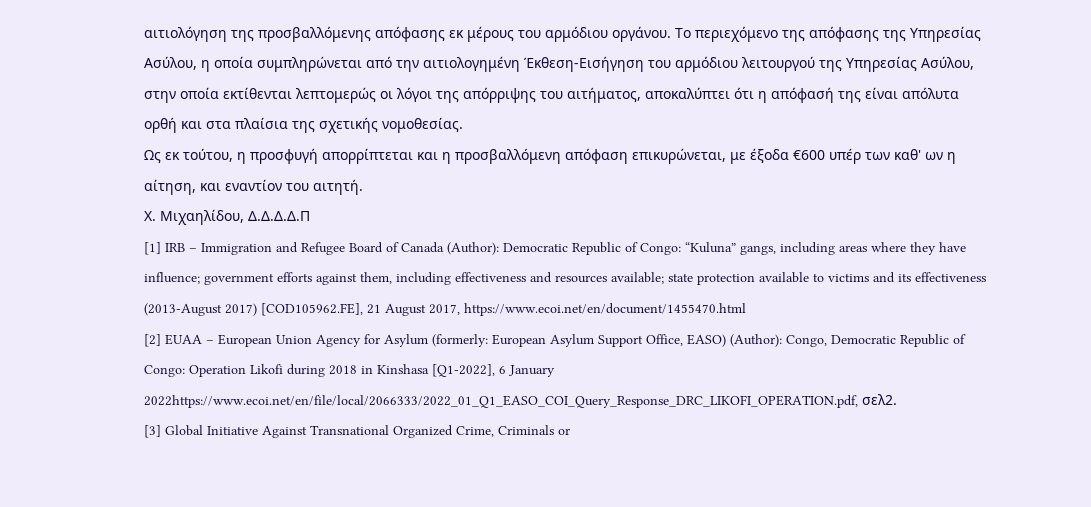αιτιολόγηση της προσβαλλόμενης απόφασης εκ μέρους του αρμόδιου οργάνου. Το περιεχόμενο της απόφασης της Υπηρεσίας Ασύλου, η οποία συμπληρώνεται από την αιτιολογημένη Έκθεση-Εισήγηση του αρμόδιου λειτουργού της Υπηρεσίας Ασύλου, στην οποία εκτίθενται λεπτομερώς οι λόγοι της απόρριψης του αιτήματος, αποκαλύπτει ότι η απόφασή της είναι απόλυτα ορθή και στα πλαίσια της σχετικής νομοθεσίας.
Ως εκ τούτου, η προσφυγή απορρίπτεται και η προσβαλλόμενη απόφαση επικυρώνεται, με έξοδα €600 υπέρ των καθ' ων η αίτηση, και εναντίον του αιτητή.
Χ. Μιχαηλίδου, Δ.Δ.Δ.Δ.Π
[1] IRB – Immigration and Refugee Board of Canada (Author): Democratic Republic of Congo: “Kuluna” gangs, including areas where they have influence; government efforts against them, including effectiveness and resources available; state protection available to victims and its effectiveness (2013-August 2017) [COD105962.FE], 21 August 2017, https://www.ecoi.net/en/document/1455470.html
[2] EUAA – European Union Agency for Asylum (formerly: European Asylum Support Office, EASO) (Author): Congo, Democratic Republic of Congo: Operation Likofi during 2018 in Kinshasa [Q1-2022], 6 January 2022https://www.ecoi.net/en/file/local/2066333/2022_01_Q1_EASO_COI_Query_Response_DRC_LIKOFI_OPERATION.pdf, σελ2.
[3] Global Initiative Against Transnational Organized Crime, Criminals or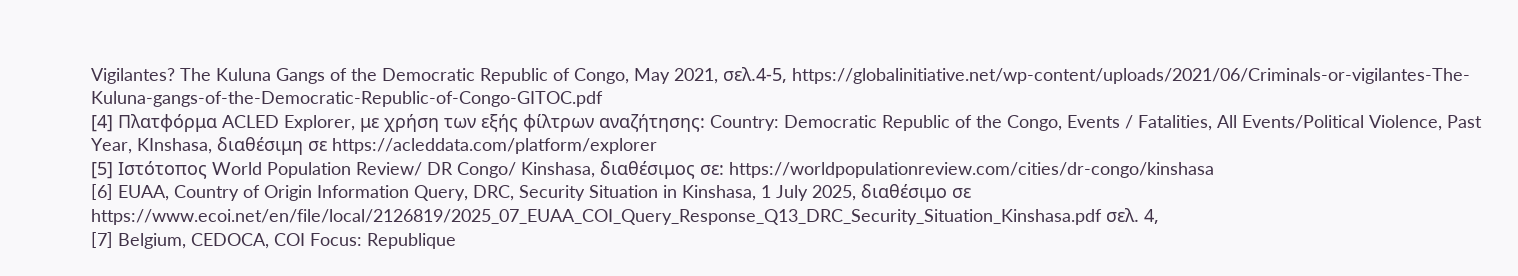Vigilantes? The Kuluna Gangs of the Democratic Republic of Congo, May 2021, σελ.4-5, https://globalinitiative.net/wp-content/uploads/2021/06/Criminals-or-vigilantes-The-Kuluna-gangs-of-the-Democratic-Republic-of-Congo-GITOC.pdf
[4] Πλατφόρμα ACLED Explorer, με χρήση των εξής φίλτρων αναζήτησης: Country: Democratic Republic of the Congo, Events / Fatalities, All Events/Political Violence, Past Year, KInshasa, διαθέσιμη σε https://acleddata.com/platform/explorer
[5] Ιστότοπος World Population Review/ DR Congo/ Kinshasa, διαθέσιμος σε: https://worldpopulationreview.com/cities/dr-congo/kinshasa
[6] EUAA, Country of Origin Information Query, DRC, Security Situation in Kinshasa, 1 July 2025, διαθέσιμο σε https://www.ecoi.net/en/file/local/2126819/2025_07_EUAA_COI_Query_Response_Q13_DRC_Security_Situation_Kinshasa.pdf σελ. 4,
[7] Belgium, CEDOCA, COI Focus: Republique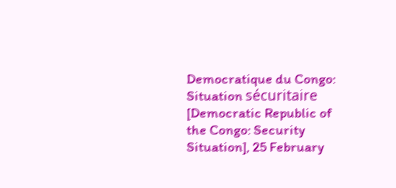Democratique du Congo: Situation sécuritaire [Democratic Republic of the Congo: Security Situation], 25 February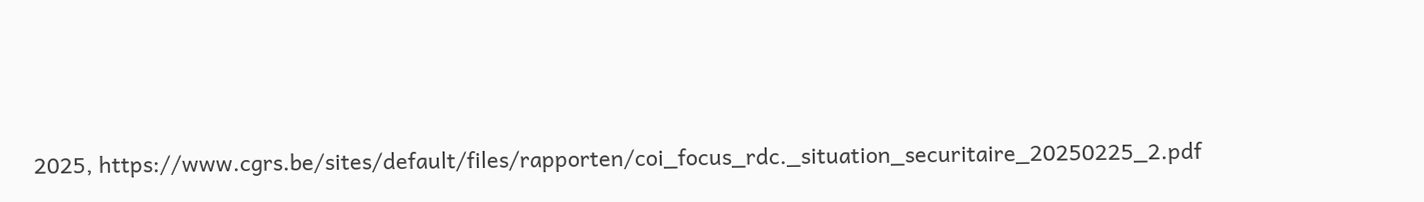2025, https://www.cgrs.be/sites/default/files/rapporten/coi_focus_rdc._situation_securitaire_20250225_2.pdf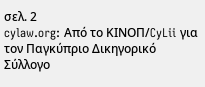σελ. 2
cylaw.org: Από το ΚΙΝOΠ/CyLii για τον Παγκύπριο Δικηγορικό Σύλλογο